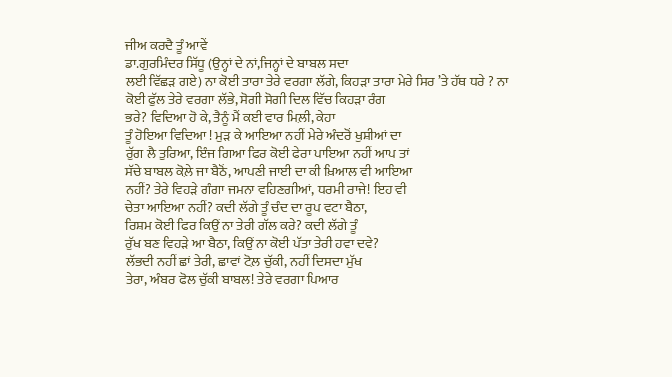ਜੀਅ ਕਰਦੈ ਤੂੰ ਆਵੇਂ
ਡਾ.ਗੁਰਮਿੰਦਰ ਸਿੱਧੂ (ਉਨ੍ਹਾਂ ਦੇ ਨਾਂ,ਜਿਨ੍ਹਾਂ ਦੇ ਬਾਬਲ ਸਦਾ
ਲਈ ਵਿੱਛੜ ਗਏ) ਨਾ ਕੋਈ ਤਾਰਾ ਤੇਰੇ ਵਰਗਾ ਲੱਗੇ, ਕਿਹੜਾ ਤਾਰਾ ਮੇਰੇ ਸਿਰ ’ਤੇ ਹੱਥ ਧਰੇ ? ਨਾ
ਕੋਈ ਫੁੱਲ ਤੇਰੇ ਵਰਗਾ ਲੱਭੇ, ਸੋਗੀ ਸੋਗੀ ਦਿਲ ਵਿੱਚ ਕਿਹੜਾ ਰੰਗ
ਭਰੇ? ਵਿਦਿਆ ਹੋ ਕੇ, ਤੈਨੂੰ ਮੈਂ ਕਈ ਵਾਰ ਮਿਲ਼ੀ, ਕੇਹਾ
ਤੂੰ ਹੋਇਆ ਵਿਦਿਆ ! ਮੁੜ ਕੇ ਆਇਆ ਨਹੀਂ ਮੇਰੇ ਅੰਦਰੋਂ ਖੁਸ਼ੀਆਂ ਦਾ
ਰੁੱਗ ਲੈ ਤੁਰਿਆ, ਇੰਜ ਗਿਆ ਫਿਰ ਕੋਈ ਫੇਰਾ ਪਾਇਆ ਨਹੀਂ ਆਪ ਤਾਂ
ਸੱਚੇ ਬਾਬਲ ਕੋਲ਼ੇ ਜਾ ਬੈਠੋਂ, ਆਪਣੀ ਜਾਈ ਦਾ ਕੀ ਖ਼ਿਆਲ ਵੀ ਆਇਆ
ਨਹੀਂ? ਤੇਰੇ ਵਿਹੜੇ ਗੰਗਾ ਜਮਨਾ ਵਹਿਣਗੀਆਂ, ਧਰਮੀ ਰਾਜੇ! ਇਹ ਵੀ
ਚੇਤਾ ਆਇਆ ਨਹੀਂ? ਕਦੀ ਲੱਗੇ ਤੂੰ ਚੰਦ ਦਾ ਰੂਪ ਵਟਾ ਬੈਠਾ,
ਰਿਸ਼ਮ ਕੋਈ ਫਿਰ ਕਿਉਂ ਨਾ ਤੇਰੀ ਗੱਲ ਕਰੇ? ਕਦੀ ਲੱਗੇ ਤੂੰ
ਰੁੱਖ ਬਣ ਵਿਹੜੇ ਆ ਬੈਠਾ, ਕਿਉਂ ਨਾ ਕੋਈ ਪੱਤਾ ਤੇਰੀ ਹਵਾ ਦਵੇ?
ਲੱਭਦੀ ਨਹੀਂ ਛਾਂ ਤੇਰੀ, ਛਾਵਾਂ ਟੋਲ਼ ਚੁੱਕੀ, ਨਹੀਂ ਦਿਸਦਾ ਮੁੱਖ
ਤੇਰਾ, ਅੰਬਰ ਫੋਲ ਚੁੱਕੀ ਬਾਬਲ! ਤੇਰੇ ਵਰਗਾ ਪਿਆਰ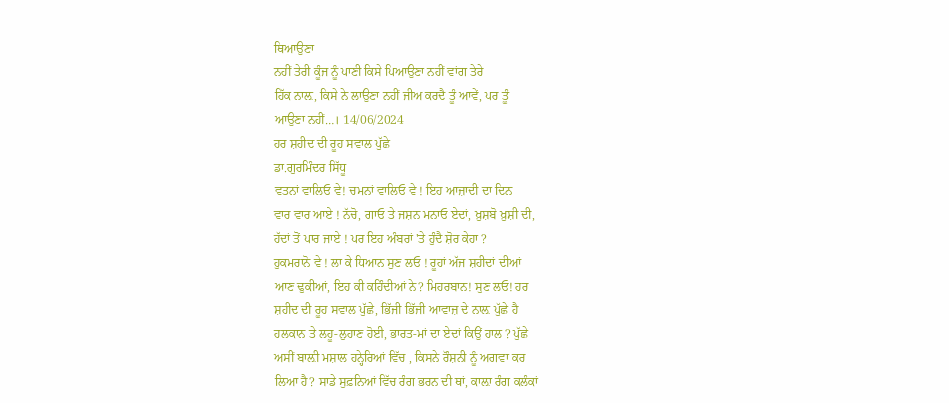ਥਿਆਉਣਾ
ਨਹੀਂ ਤੇਰੀ ਕੂੰਜ ਨੂੰ ਪਾਣੀ ਕਿਸੇ ਪਿਆਉਣਾ ਨਹੀਂ ਵਾਂਗ ਤੇਰੇ
ਹਿੱਕ ਨਾਲ਼, ਕਿਸੇ ਨੇ ਲਾਉਣਾ ਨਹੀਂ ਜੀਅ ਕਰਦੈ ਤੂੰ ਆਵੇਂ, ਪਰ ਤੂੰ
ਆਉਣਾ ਨਹੀਂ…। 14/06/2024
ਹਰ ਸ਼ਹੀਦ ਦੀ ਰੂਹ ਸਵਾਲ ਪੁੱਛੇ
ਡਾ.ਗੁਰਮਿੰਦਰ ਸਿੱਧੂ
ਵਤਨਾਂ ਵਾਲਿਓ ਵੇ! ਚਮਨਾਂ ਵਾਲਿਓ ਵੇ ! ਇਹ ਆਜ਼ਾਦੀ ਦਾ ਦਿਨ
ਵਾਰ ਵਾਰ ਆਏ ! ਨੱਚੋ, ਗਾਓ ਤੇ ਜਸ਼ਨ ਮਨਾਓ ਏਦਾਂ, ਖ਼ੁਸ਼ਬੋ ਖ਼ੁਸ਼ੀ ਦੀ,
ਹੱਦਾਂ ਤੋਂ ਪਾਰ ਜਾਏ ! ਪਰ ਇਹ ਅੰਬਰਾਂ 'ਤੇ ਹੁੰਦੈ ਸ਼ੋਰ ਕੇਹਾ ?
ਹੁਕਮਰਾਨੋ ਵੇ ! ਲਾ ਕੇ ਧਿਆਨ ਸੁਣ ਲਓ ! ਰੂਹਾਂ ਅੱਜ ਸ਼ਹੀਦਾਂ ਦੀਆਂ
ਆਣ ਢੁਕੀਆਂ, ਇਹ ਕੀ ਕਹਿੰਦੀਆਂ ਨੇ? ਮਿਹਰਬਾਨ! ਸੁਣ ਲਓ! ਹਰ
ਸ਼ਹੀਦ ਦੀ ਰੂਹ ਸਵਾਲ ਪੁੱਛੇ, ਭਿੱਜੀ ਭਿੱਜੀ ਆਵਾਜ਼ ਦੇ ਨਾਲ਼ ਪੁੱਛੇ ਹੈ
ਹਲਕਾਨ ਤੇ ਲਹੂ-ਲੁਹਾਣ ਹੋਈ, ਭਾਰਤ-ਮਾਂ ਦਾ ਏਦਾਂ ਕਿਉਂ ਹਾਲ ? ਪੁੱਛੇ
ਅਸੀਂ ਬਾਲ਼ੀ ਮਸ਼ਾਲ ਹਨ੍ਹੇਰਿਆਂ ਵਿੱਚ , ਕਿਸਨੇ ਰੌਸ਼ਨੀ ਨੂੰ ਅਗਵਾ ਕਰ
ਲਿਆ ਹੈ? ਸਾਡੇ ਸੁਫ਼ਨਿਆਂ ਵਿੱਚ ਰੰਗ ਭਰਨ ਦੀ ਥਾਂ, ਕਾਲ਼ਾ ਰੰਗ ਕਲੰਕਾਂ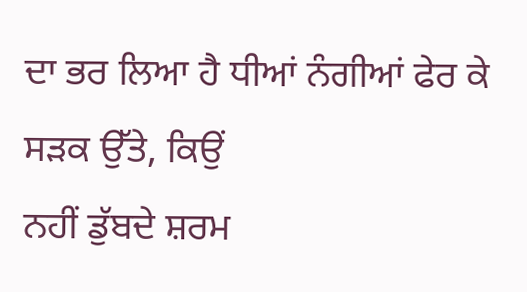ਦਾ ਭਰ ਲਿਆ ਹੈ ਧੀਆਂ ਨੰਗੀਆਂ ਫੇਰ ਕੇ ਸੜਕ ਉੱਤੇ, ਕਿਉਂ
ਨਹੀਂ ਡੁੱਬਦੇ ਸ਼ਰਮ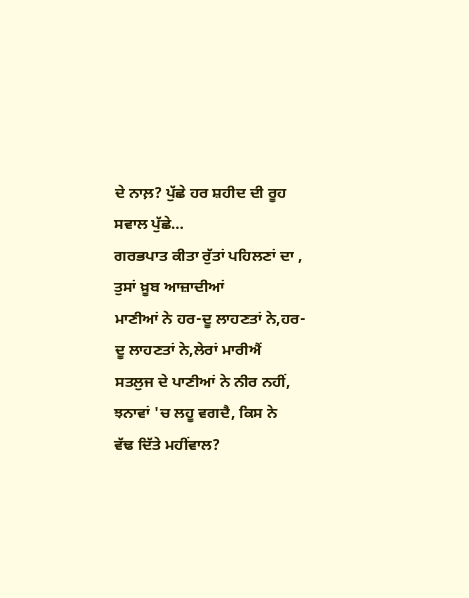ਦੇ ਨਾਲ਼? ਪੁੱਛੇ ਹਰ ਸ਼ਹੀਦ ਦੀ ਰੂਹ ਸਵਾਲ ਪੁੱਛੇ…
ਗਰਭਪਾਤ ਕੀਤਾ ਰੁੱਤਾਂ ਪਹਿਲਣਾਂ ਦਾ , ਤੁਸਾਂ ਖ਼ੂਬ ਆਜ਼ਾਦੀਆਂ
ਮਾਣੀਆਂ ਨੇ ਹਰ-ਦੂ ਲਾਹਣਤਾਂ ਨੇ,ਹਰ-ਦੂ ਲਾਹਣਤਾਂ ਨੇ,ਲੇਰਾਂ ਮਾਰੀਐਂ
ਸਤਲੁਜ ਦੇ ਪਾਣੀਆਂ ਨੇ ਨੀਰ ਨਹੀਂ, ਝਨਾਵਾਂ 'ਚ ਲਹੂ ਵਗਦੈ, ਕਿਸ ਨੇ
ਵੱਢ ਦਿੱਤੇ ਮਹੀਂਵਾਲ?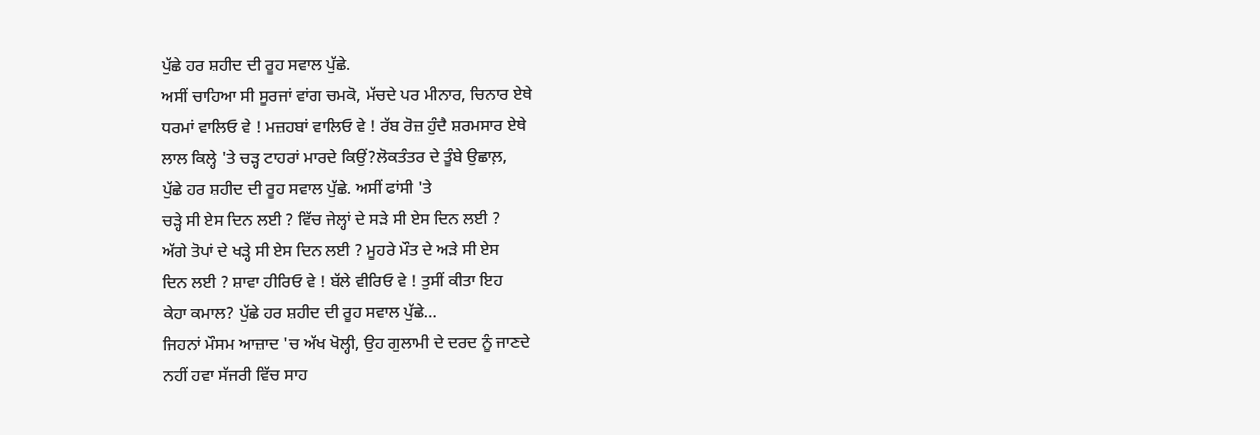ਪੁੱਛੇ ਹਰ ਸ਼ਹੀਦ ਦੀ ਰੂਹ ਸਵਾਲ ਪੁੱਛੇ.
ਅਸੀਂ ਚਾਹਿਆ ਸੀ ਸੂਰਜਾਂ ਵਾਂਗ ਚਮਕੋ, ਮੱਚਦੇ ਪਰ ਮੀਨਾਰ, ਚਿਨਾਰ ਏਥੇ
ਧਰਮਾਂ ਵਾਲਿਓ ਵੇ ! ਮਜ਼ਹਬਾਂ ਵਾਲਿਓ ਵੇ ! ਰੱਬ ਰੋਜ਼ ਹੁੰਦੈ ਸ਼ਰਮਸਾਰ ਏਥੇ
ਲਾਲ ਕਿਲ੍ਹੇ 'ਤੇ ਚੜ੍ਹ ਟਾਹਰਾਂ ਮਾਰਦੇ ਕਿਉਂ?ਲੋਕਤੰਤਰ ਦੇ ਤੂੰਬੇ ਉਛਾਲ਼,
ਪੁੱਛੇ ਹਰ ਸ਼ਹੀਦ ਦੀ ਰੂਹ ਸਵਾਲ ਪੁੱਛੇ. ਅਸੀਂ ਫਾਂਸੀ 'ਤੇ
ਚੜ੍ਹੇ ਸੀ ਏਸ ਦਿਨ ਲਈ ? ਵਿੱਚ ਜੇਲ੍ਹਾਂ ਦੇ ਸੜੇ ਸੀ ਏਸ ਦਿਨ ਲਈ ?
ਅੱਗੇ ਤੋਪਾਂ ਦੇ ਖੜ੍ਹੇ ਸੀ ਏਸ ਦਿਨ ਲਈ ? ਮੂਹਰੇ ਮੌਤ ਦੇ ਅੜੇ ਸੀ ਏਸ
ਦਿਨ ਲਈ ? ਸ਼ਾਵਾ ਹੀਰਿਓ ਵੇ ! ਬੱਲੇ ਵੀਰਿਓ ਵੇ ! ਤੁਸੀਂ ਕੀਤਾ ਇਹ
ਕੇਹਾ ਕਮਾਲ? ਪੁੱਛੇ ਹਰ ਸ਼ਹੀਦ ਦੀ ਰੂਹ ਸਵਾਲ ਪੁੱਛੇ…
ਜਿਹਨਾਂ ਮੌਸਮ ਆਜ਼ਾਦ 'ਚ ਅੱਖ ਖੋਲ੍ਹੀ, ਉਹ ਗੁਲਾਮੀ ਦੇ ਦਰਦ ਨੂੰ ਜਾਣਦੇ
ਨਹੀਂ ਹਵਾ ਸੱਜਰੀ ਵਿੱਚ ਸਾਹ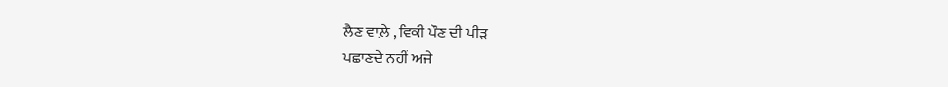ਲੈਣ ਵਾਲ਼ੇ , ਵਿਕੀ ਪੌਣ ਦੀ ਪੀੜ
ਪਛਾਣਦੇ ਨਹੀਂ ਅਜੇ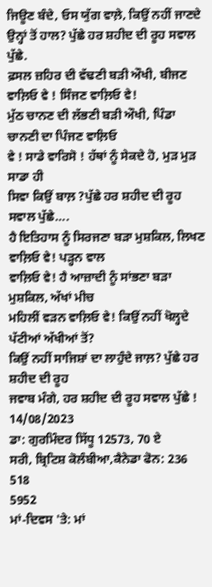ਜਿਊਣ ਬੰਦੇ, ਓਸ ਯੁੱਗ ਵਾਲ਼ੇ, ਕਿਉਂ ਨਹੀਂ ਜਾਣਦੇ
ਉਨ੍ਹਾਂ ਤੋਂ ਹਾਲ? ਪੁੱਛੇ ਹਰ ਸ਼ਹੀਦ ਦੀ ਰੂਹ ਸਵਾਲ ਪੁੱਛੇ.
ਫ਼ਸਲ ਜ਼ਹਿਰ ਦੀ ਵੱਢਣੀ ਬੜੀ ਔਖੀ, ਬੀਜਣ ਵਾਲ਼ਿਓ ਵੇ ! ਸਿੰਜਣ ਵਾਲ਼ਿਓ ਵੇ!
ਮੁੱਠ ਚਾਨਣ ਦੀ ਲੱਭਣੀ ਬੜੀ ਔਖੀ, ਪਿੰਡਾ ਚਾਨਣੀ ਦਾ ਪਿੰਜਣ ਵਾਲ਼ਿਓ
ਵੇ ! ਸਾਡੇ ਵਾਰਿਸੋ ! ਹੱਥਾਂ ਨੂੰ ਸੇਕਦੇ ਹੋ, ਮੁੜ ਮੁੜ ਸਾਡਾ ਹੀ
ਸਿਵਾ ਕਿਉਂ ਬਾਲ਼ ?ਪੁੱਛੇ ਹਰ ਸ਼ਹੀਦ ਦੀ ਰੂਹ ਸਵਾਲ ਪੁੱਛੇ….
ਹੈ ਇਤਿਹਾਸ ਨੂੰ ਸਿਰਜਣਾ ਬੜਾ ਮੁਸ਼ਕਿਲ, ਲਿਖਣ ਵਾਲ਼ਿਓ ਵੇ! ਪੜ੍ਹਨ ਵਾਲ
ਵਾਲ਼ਿਓ ਵੇ! ਹੈ ਆਜ਼ਾਦੀ ਨੂੰ ਸਾਂਭਣਾ ਬੜਾ ਮੁਸ਼ਕਿਲ, ਅੱਖਾਂ ਮੀਚ
ਮਹਿਲੀਂ ਵੜਨ ਵਾਲ਼ਿਓ ਵੇ! ਕਿਉਂ ਨਹੀਂ ਖੋਲ੍ਹਦੇ ਪੱਟੀਆਂ ਅੱਖੀਆਂ ਤੋਂ?
ਕਿਉਂ ਨਹੀਂ ਸਾਜਿਸ਼ਾਂ ਦਾ ਲਾਹੁੰਦੇ ਜਾਲ਼? ਪੁੱਛੇ ਹਰ ਸ਼ਹੀਦ ਦੀ ਰੂਹ
ਜਵਾਬ ਮੰਗੇ, ਹਰ ਸ਼ਹੀਦ ਦੀ ਰੂਹ ਸਵਾਲ ਪੁੱਛੇ ! 14/08/2023
ਡਾ: ਗੁਰਮਿੰਦਰ ਸਿੱਧੂ 12573, 70 ਏ
ਸਰੀ, ਬ੍ਰਿਟਿਸ਼ ਕੋਲੰਬੀਆ,ਕੈਨੇਡਾ ਫੋਨ: 236 518
5952
ਮਾਂ-ਦਿਵਸ 'ਤੇ: ਮਾਂ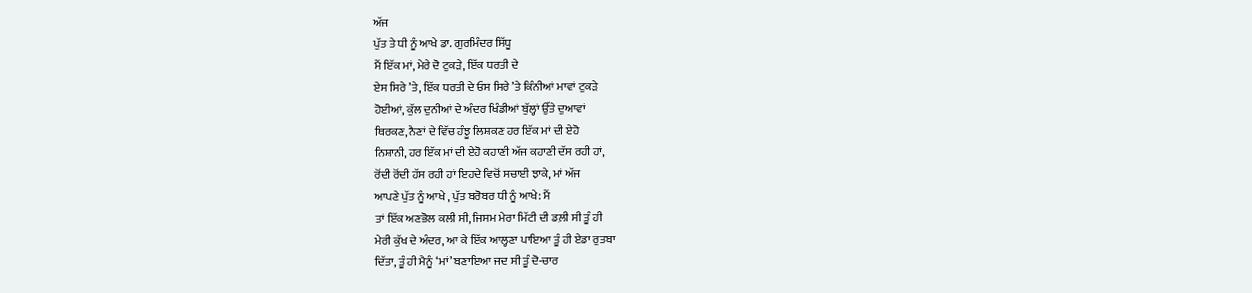ਅੱਜ
ਪੁੱਤ ਤੇ ਧੀ ਨੂੰ ਆਖੇ ਡਾ. ਗੁਰਮਿੰਦਰ ਸਿੱਧੂ
ਮੈਂ ਇੱਕ ਮਾਂ, ਮੇਰੇ ਦੋ ਟੁਕੜੇ, ਇੱਕ ਧਰਤੀ ਦੇ
ਏਸ ਸਿਰੇ ’ਤੇ, ਇੱਕ ਧਰਤੀ ਦੇ ਓਸ ਸਿਰੇ ’ਤੇ ਕਿੰਨੀਆਂ ਮਾਵਾਂ ਟੁਕੜੇ
ਹੋਈਆਂ, ਕੁੱਲ ਦੁਨੀਆਂ ਦੇ ਅੰਦਰ ਖਿੰਡੀਆਂ ਬੁੱਲ੍ਹਾਂ ਉੱਤੇ ਦੁਆਵਾਂ
ਥਿਰਕਣ, ਨੈਣਾਂ ਦੇ ਵਿੱਚ ਹੰਝੂ ਲਿਸ਼ਕਣ ਹਰ ਇੱਕ ਮਾਂ ਦੀ ਏਹੋ
ਨਿਸ਼ਾਨੀ, ਹਰ ਇੱਕ ਮਾਂ ਦੀ ਏਹੋ ਕਹਾਣੀ ਅੱਜ ਕਹਾਣੀ ਦੱਸ ਰਹੀ ਹਾਂ,
ਰੋਂਦੀ ਰੋਂਦੀ ਹੱਸ ਰਹੀ ਹਾਂ ਇਹਦੇ ਵਿਚੋਂ ਸਚਾਈ ਝਾਕੇ, ਮਾਂ ਅੱਜ
ਆਪਣੇ ਪੁੱਤ ਨੂੰ ਆਖੇ , ਪੁੱਤ ਬਰੋਬਰ ਧੀ ਨੂੰ ਆਖੇ: ਮੈਂ
ਤਾਂ ਇੱਕ ਅਣਭੋਲ ਕਲੀ ਸੀ, ਜਿਸਮ ਮੇਰਾ ਮਿੱਟੀ ਦੀ ਡਲ਼ੀ ਸੀ ਤੂੰ ਹੀ
ਮੇਰੀ ਕੁੱਖ ਦੇ ਅੰਦਰ, ਆ ਕੇ ਇੱਕ ਆਲ੍ਹਣਾ ਪਾਇਆ ਤੂੰ ਹੀ ਏਡਾ ਰੁਤਬਾ
ਦਿੱਤਾ, ਤੂੰ ਹੀ ਮੈਨੂੰ ‘ਮਾਂ’ ਬਣਾਇਆ ਜਦ ਸੀ ਤੂੰ ਦੋ-ਚਾਰ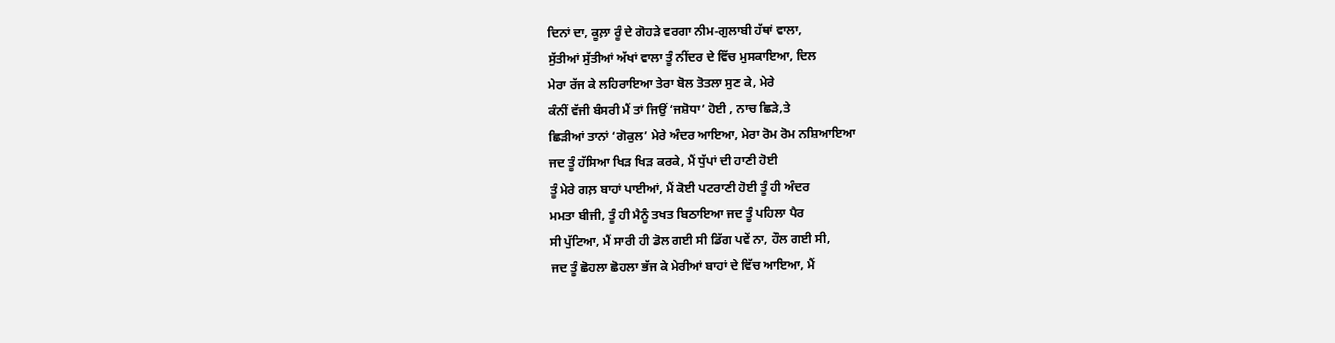ਦਿਨਾਂ ਦਾ, ਕੂਲ਼ਾ ਰੂੰ ਦੇ ਗੋਹੜੇ ਵਰਗਾ ਨੀਮ-ਗੁਲਾਬੀ ਹੱਥਾਂ ਵਾਲਾ,
ਸੁੱਤੀਆਂ ਸੁੱਤੀਆਂ ਅੱਖਾਂ ਵਾਲਾ ਤੂੰ ਨੀਂਦਰ ਦੇ ਵਿੱਚ ਮੁਸਕਾਇਆ, ਦਿਲ
ਮੇਰਾ ਰੱਜ ਕੇ ਲਹਿਰਾਇਆ ਤੇਰਾ ਬੋਲ ਤੋਤਲਾ ਸੁਣ ਕੇ, ਮੇਰੇ
ਕੰਨੀਂ ਵੱਜੀ ਬੰਸਰੀ ਮੈਂ ਤਾਂ ਜਿਉਂ ‘ਜਸ਼ੋਧਾ’ ਹੋਈ , ਨਾਚ ਛਿੜੇ,ਤੇ
ਛਿੜੀਆਂ ਤਾਨਾਂ ‘ਗੋਕੁਲ’ ਮੇਰੇ ਅੰਦਰ ਆਇਆ, ਮੇਰਾ ਰੋਮ ਰੋਮ ਨਸ਼ਿਆਇਆ
ਜਦ ਤੂੰ ਹੱਸਿਆ ਖਿੜ ਖਿੜ ਕਰਕੇ, ਮੈਂ ਧੁੱਪਾਂ ਦੀ ਹਾਣੀ ਹੋਈ
ਤੂੰ ਮੇਰੇ ਗਲ਼ ਬਾਹਾਂ ਪਾਈਆਂ, ਮੈਂ ਕੋਈ ਪਟਰਾਣੀ ਹੋਈ ਤੂੰ ਹੀ ਅੰਦਰ
ਮਮਤਾ ਬੀਜੀ, ਤੂੰ ਹੀ ਮੈਨੂੰ ਤਖਤ ਬਿਠਾਇਆ ਜਦ ਤੂੰ ਪਹਿਲਾ ਪੈਰ
ਸੀ ਪੁੱਟਿਆ, ਮੈਂ ਸਾਰੀ ਹੀ ਡੋਲ ਗਈ ਸੀ ਡਿੱਗ ਪਵੇਂ ਨਾ, ਹੌਲ ਗਈ ਸੀ,
ਜਦ ਤੂੰ ਛੋਹਲਾ ਛੋਹਲਾ ਭੱਜ ਕੇ ਮੇਰੀਆਂ ਬਾਹਾਂ ਦੇ ਵਿੱਚ ਆਇਆ, ਮੈਂ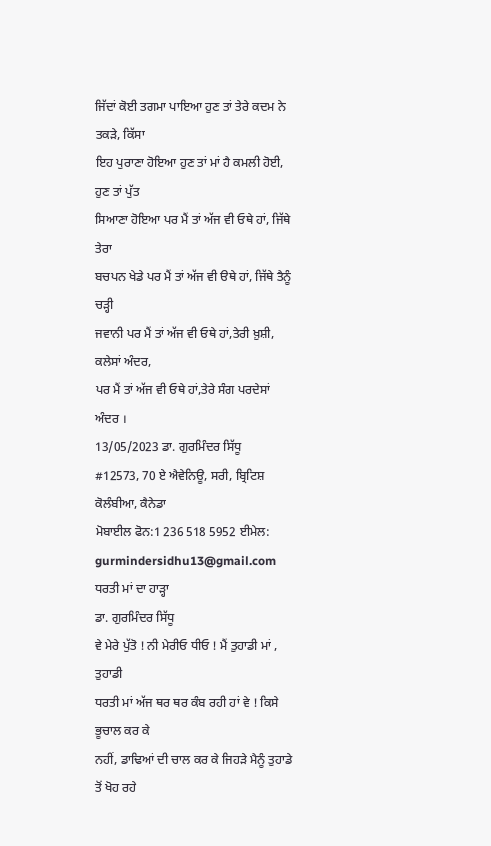ਜਿੱਦਾਂ ਕੋਈ ਤਗਮਾ ਪਾਇਆ ਹੁਣ ਤਾਂ ਤੇਰੇ ਕਦਮ ਨੇ ਤਕੜੇ, ਕਿੱਸਾ
ਇਹ ਪੁਰਾਣਾ ਹੋਇਆ ਹੁਣ ਤਾਂ ਮਾਂ ਹੈ ਕਮਲੀ ਹੋਈ, ਹੁਣ ਤਾਂ ਪੁੱਤ
ਸਿਆਣਾ ਹੋਇਆ ਪਰ ਮੈਂ ਤਾਂ ਅੱਜ ਵੀ ਓਥੇ ਹਾਂ, ਜਿੱਥੇ ਤੇਰਾ
ਬਚਪਨ ਖੇਡੇ ਪਰ ਮੈਂ ਤਾਂ ਅੱਜ ਵੀ ੳਥੇ ਹਾਂ, ਜਿੱਥੇ ਤੈਨੂੰ ਚੜ੍ਹੀ
ਜਵਾਨੀ ਪਰ ਮੈਂ ਤਾਂ ਅੱਜ ਵੀ ਓਥੇ ਹਾਂ,ਤੇਰੀ ਖ਼ੁਸ਼ੀ, ਕਲੇਸਾਂ ਅੰਦਰ,
ਪਰ ਮੈਂ ਤਾਂ ਅੱਜ ਵੀ ਓਥੇ ਹਾਂ,ਤੇਰੇ ਸੰਗ ਪਰਦੇਸਾਂ ਅੰਦਰ ।
13/05/2023 ਡਾ. ਗੁਰਮਿੰਦਰ ਸਿੱਧੂ
#12573, 70 ਏ ਐਵੇਨਿਊ, ਸਰੀ, ਬ੍ਰਿਟਿਸ਼ ਕੋਲੰਬੀਆ, ਕੈਨੇਡਾ
ਮੋਬਾਈਲ ਫੋਨ:1 236 518 5952 ਈਮੇਲ:
gurmindersidhu13@gmail.com
ਧਰਤੀ ਮਾਂ ਦਾ ਹਾੜ੍ਹਾ
ਡਾ. ਗੁਰਮਿੰਦਰ ਸਿੱਧੂ
ਵੇ ਮੇਰੇ ਪੁੱਤੋ ! ਨੀ ਮੇਰੀਓ ਧੀਓ ! ਮੈਂ ਤੁਹਾਡੀ ਮਾਂ , ਤੁਹਾਡੀ
ਧਰਤੀ ਮਾਂ ਅੱਜ ਥਰ ਥਰ ਕੰਬ ਰਹੀ ਹਾਂ ਵੇ ! ਕਿਸੇ ਭੂਚਾਲ ਕਰ ਕੇ
ਨਹੀਂ, ਡਾਢਿਆਂ ਦੀ ਚਾਲ ਕਰ ਕੇ ਜਿਹੜੇ ਮੈਨੂੰ ਤੁਹਾਡੇ ਤੋਂ ਖੋਹ ਰਹੇ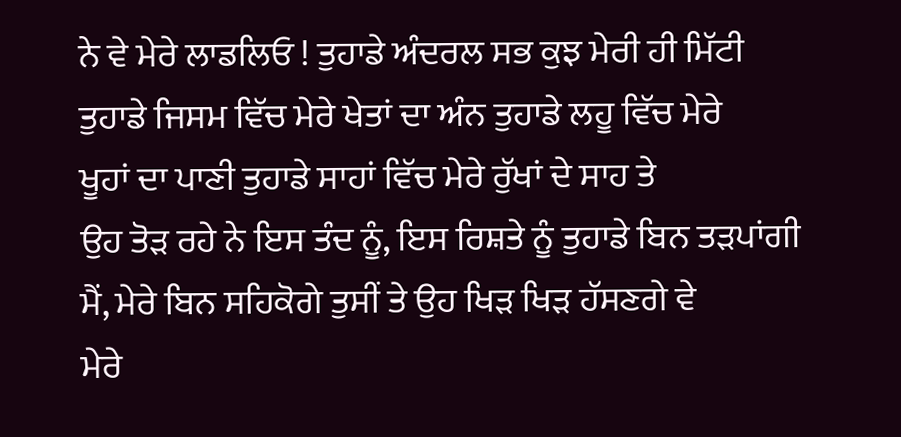ਨੇ ਵੇ ਮੇਰੇ ਲਾਡਲਿਓ ! ਤੁਹਾਡੇ ਅੰਦਰਲ ਸਭ ਕੁਝ ਮੇਰੀ ਹੀ ਮਿੱਟੀ
ਤੁਹਾਡੇ ਜਿਸਮ ਵਿੱਚ ਮੇਰੇ ਖੇਤਾਂ ਦਾ ਅੰਨ ਤੁਹਾਡੇ ਲਹੂ ਵਿੱਚ ਮੇਰੇ
ਖੂਹਾਂ ਦਾ ਪਾਣੀ ਤੁਹਾਡੇ ਸਾਹਾਂ ਵਿੱਚ ਮੇਰੇ ਰੁੱਖਾਂ ਦੇ ਸਾਹ ਤੇ
ਉਹ ਤੋੜ ਰਹੇ ਨੇ ਇਸ ਤੰਦ ਨੂੰ, ਇਸ ਰਿਸ਼ਤੇ ਨੂੰ ਤੁਹਾਡੇ ਬਿਨ ਤੜਪਾਂਗੀ
ਮੈਂ, ਮੇਰੇ ਬਿਨ ਸਹਿਕੋਗੇ ਤੁਸੀਂ ਤੇ ਉਹ ਖਿੜ ਖਿੜ ਹੱਸਣਗੇ ਵੇ
ਮੇਰੇ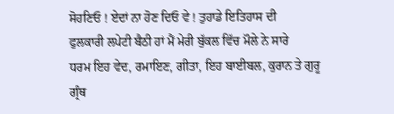ਸੋਹਣਿਓ ! ਏਦਾਂ ਨਾ ਹੋਣ ਦਿਓ ਵੇ ! ਤੁਹਾਡੇ ਇਤਿਹਾਸ ਦੀ
ਫੁਲਕਾਰੀ ਲਪੇਟੀ ਬੈਠੀ ਹਾਂ ਮੈਂ ਮੇਰੀ ਬੁੱਕਲ ਵਿੱਚ ਮੌਲੇ ਨੇ ਸਾਰੇ
ਧਰਮ ਇਹ ਵੇਦ, ਰਮਾਇਣ, ਗੀਤਾ, ਇਹ ਬਾਈਬਲ, ਕੁਰਾਨ ਤੇ ਗੁਰੂ ਗ੍ਰੰਥ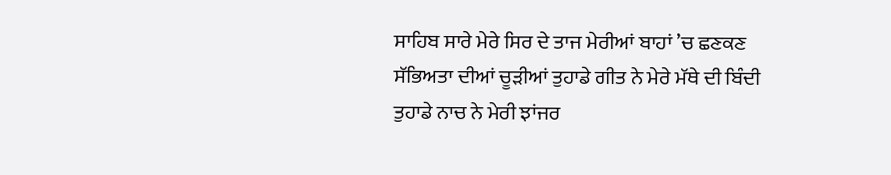ਸਾਹਿਬ ਸਾਰੇ ਮੇਰੇ ਸਿਰ ਦੇ ਤਾਜ ਮੇਰੀਆਂ ਬਾਹਾਂ ’ਚ ਛਣਕਣ
ਸੱਭਿਅਤਾ ਦੀਆਂ ਚੂੜੀਆਂ ਤੁਹਾਡੇ ਗੀਤ ਨੇ ਮੇਰੇ ਮੱਥੇ ਦੀ ਬਿੰਦੀ
ਤੁਹਾਡੇ ਨਾਚ ਨੇ ਮੇਰੀ ਝਾਂਜਰ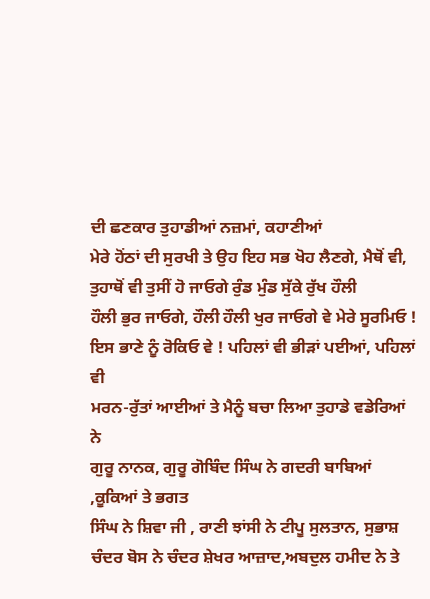ਦੀ ਛਣਕਾਰ ਤੁਹਾਡੀਆਂ ਨਜ਼ਮਾਂ, ਕਹਾਣੀਆਂ
ਮੇਰੇ ਹੋਂਠਾਂ ਦੀ ਸੁਰਖੀ ਤੇ ਉਹ ਇਹ ਸਭ ਖੋਹ ਲੈਣਗੇ, ਮੈਥੋਂ ਵੀ,
ਤੁਹਾਥੋਂ ਵੀ ਤੁਸੀਂ ਹੋ ਜਾਓਗੇ ਰੁੰਡ ਮੁੰਡ ਸੁੱਕੇ ਰੁੱਖ ਹੌਲੀ
ਹੌਲੀ ਭੁਰ ਜਾਓਗੇ, ਹੌਲੀ ਹੌਲੀ ਖੁਰ ਜਾਓਗੇ ਵੇ ਮੇਰੇ ਸੂਰਮਿਓ !
ਇਸ ਭਾਣੇ ਨੂੰ ਰੋਕਿਓ ਵੇ ! ਪਹਿਲਾਂ ਵੀ ਭੀੜਾਂ ਪਈਆਂ, ਪਹਿਲਾਂ ਵੀ
ਮਰਨ-ਰੁੱਤਾਂ ਆਈਆਂ ਤੇ ਮੈਨੂੰ ਬਚਾ ਲਿਆ ਤੁਹਾਡੇ ਵਡੇਰਿਆਂ ਨੇ
ਗੁਰੂ ਨਾਨਕ, ਗੁਰੂ ਗੋਬਿੰਦ ਸਿੰਘ ਨੇ ਗਦਰੀ ਬਾਬਿਆਂ ,ਕੂਕਿਆਂ ਤੇ ਭਗਤ
ਸਿੰਘ ਨੇ ਸ਼ਿਵਾ ਜੀ , ਰਾਣੀ ਝਾਂਸੀ ਨੇ ਟੀਪੂ ਸੁਲਤਾਨ, ਸੁਭਾਸ਼
ਚੰਦਰ ਬੋਸ ਨੇ ਚੰਦਰ ਸ਼ੇਖਰ ਆਜ਼ਾਦ,ਅਬਦੁਲ ਹਮੀਦ ਨੇ ਤੇ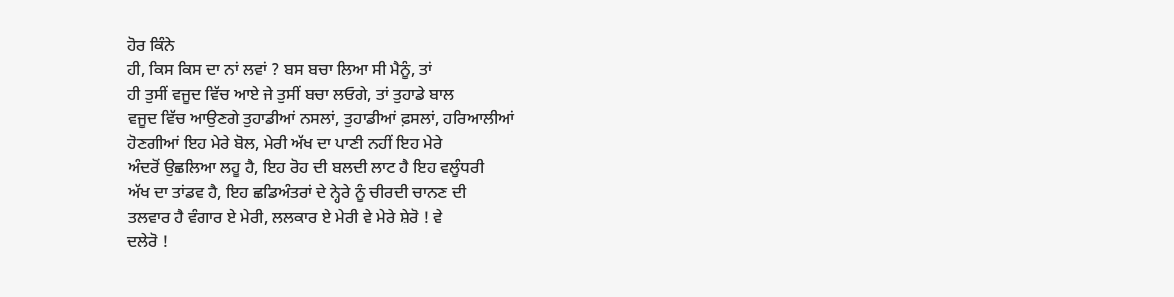ਹੋਰ ਕਿੰਨੇ
ਹੀ, ਕਿਸ ਕਿਸ ਦਾ ਨਾਂ ਲਵਾਂ ? ਬਸ ਬਚਾ ਲਿਆ ਸੀ ਮੈਨੂੰ, ਤਾਂ
ਹੀ ਤੁਸੀਂ ਵਜੂਦ ਵਿੱਚ ਆਏ ਜੇ ਤੁਸੀਂ ਬਚਾ ਲਓਗੇ, ਤਾਂ ਤੁਹਾਡੇ ਬਾਲ
ਵਜੂਦ ਵਿੱਚ ਆਉਣਗੇ ਤੁਹਾਡੀਆਂ ਨਸਲਾਂ, ਤੁਹਾਡੀਆਂ ਫ਼ਸਲਾਂ, ਹਰਿਆਲੀਆਂ
ਹੋਣਗੀਆਂ ਇਹ ਮੇਰੇ ਬੋਲ, ਮੇਰੀ ਅੱਖ ਦਾ ਪਾਣੀ ਨਹੀਂ ਇਹ ਮੇਰੇ
ਅੰਦਰੋਂ ਉਛਲਿਆ ਲਹੂ ਹੈ, ਇਹ ਰੋਹ ਦੀ ਬਲਦੀ ਲਾਟ ਹੈ ਇਹ ਵਲੂੰਧਰੀ
ਅੱਖ ਦਾ ਤਾਂਡਵ ਹੈ, ਇਹ ਛਡਿਅੰਤਰਾਂ ਦੇ ਨ੍ਹੇਰੇ ਨੂੰ ਚੀਰਦੀ ਚਾਨਣ ਦੀ
ਤਲਵਾਰ ਹੈ ਵੰਗਾਰ ਏ ਮੇਰੀ, ਲਲਕਾਰ ਏ ਮੇਰੀ ਵੇ ਮੇਰੇ ਸ਼ੇਰੋ ! ਵੇ
ਦਲੇਰੋ !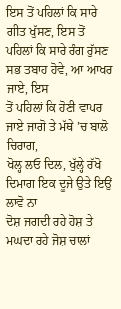ਇਸ ਤੋਂ ਪਹਿਲਾਂ ਕਿ ਸਾਰੇ ਗੀਤ ਖੁੱਸਣ, ਇਸ ਤੋਂ
ਪਹਿਲਾਂ ਕਿ ਸਾਰੇ ਰੰਗ ਰੁੱਸਣ ਸਭ ਤਬਾਹ ਹੋਵੇ, ਆ ਆਖਰ ਜਾਏ, ਇਸ
ਤੋਂ ਪਹਿਲਾਂ ਕਿ ਹੋਣੀ ਵਾਪਰ ਜਾਏ ਜਾਗੋ ਤੇ ਮੱਥੇ ’ਚ ਬਾਲੋ ਚਿਰਾਗ,
ਖੋਲ੍ਹ ਲਓ ਦਿਲ, ਖੁੱਲ੍ਹੇ ਰੱਖੋ ਦਿਮਾਗ ਇਕ ਦੂਜੇ ਉਤੇ ਇਉਂ ਲਾਵੋ ਨਾ
ਦੋਸ਼ ਜਗਦੀ ਰਹੇ ਹੋਸ਼ ਤੇ ਮਘਦਾ ਰਹੇ ਜੋਸ਼ ਚਾਲਾਂ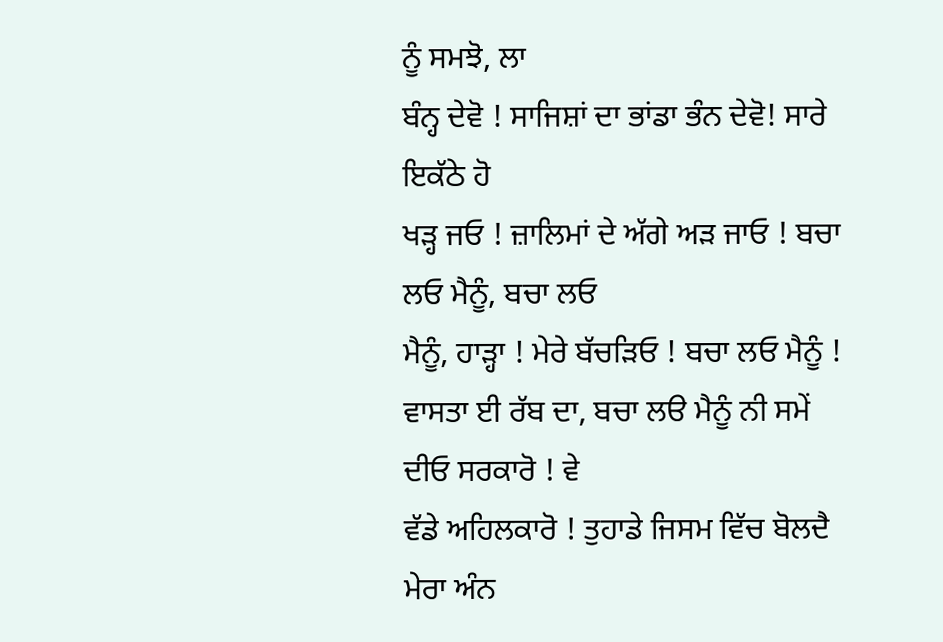ਨੂੰ ਸਮਝੋ, ਲਾ
ਬੰਨ੍ਹ ਦੇਵੋ ! ਸਾਜਿਸ਼ਾਂ ਦਾ ਭਾਂਡਾ ਭੰਨ ਦੇਵੋ! ਸਾਰੇ ਇਕੱਠੇ ਹੋ
ਖੜ੍ਹ ਜਓ ! ਜ਼ਾਲਿਮਾਂ ਦੇ ਅੱਗੇ ਅੜ ਜਾਓ ! ਬਚਾ ਲਓ ਮੈਨੂੰ, ਬਚਾ ਲਓ
ਮੈਨੂੰ, ਹਾੜ੍ਹਾ ! ਮੇਰੇ ਬੱਚੜਿਓ ! ਬਚਾ ਲਓ ਮੈਨੂੰ !
ਵਾਸਤਾ ਈ ਰੱਬ ਦਾ, ਬਚਾ ਲੳ ਮੈਨੂੰ ਨੀ ਸਮੇਂ ਦੀਓ ਸਰਕਾਰੋ ! ਵੇ
ਵੱਡੇ ਅਹਿਲਕਾਰੋ ! ਤੁਹਾਡੇ ਜਿਸਮ ਵਿੱਚ ਬੋਲਦੈ ਮੇਰਾ ਅੰਨ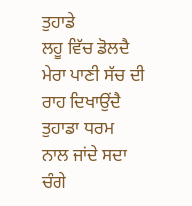ਤੁਹਾਡੇ
ਲਹੂ ਵਿੱਚ ਡੋਲਦੈ ਮੇਰਾ ਪਾਣੀ ਸੱਚ ਦੀ ਰਾਹ ਦਿਖਾਉਂਦੈ ਤੁਹਾਡਾ ਧਰਮ
ਨਾਲ ਜਾਂਦੇ ਸਦਾ ਚੰਗੇ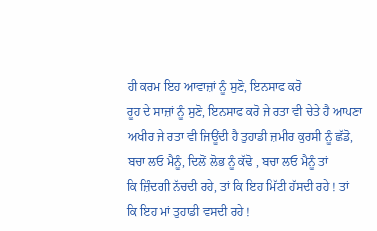ਹੀ ਕਰਮ ਇਹ ਆਵਾਜ਼ਾਂ ਨੂੰ ਸੁਣੋ, ਇਨਸਾਫ ਕਰੋ
ਰੂਹ ਦੇ ਸਾਜ਼ਾਂ ਨੂੰ ਸੁਣੋ, ਇਨਸਾਫ ਕਰੋ ਜੇ ਰਤਾ ਵੀ ਚੇਤੇ ਹੈ ਆਪਣਾ
ਅਖੀਰ ਜੇ ਰਤਾ ਵੀ ਜਿਊਂਦੀ ਹੈ ਤੁਹਾਡੀ ਜ਼ਮੀਰ ਕੁਰਸੀ ਨੂੰ ਛੱਡੋ,
ਬਚਾ ਲਓ ਮੈਨੂੰ, ਦਿਲੋਂ ਲੋਭ ਨੂੰ ਕੱਢੋ , ਬਚਾ ਲਓ ਮੈਨੂੰ ਤਾਂ
ਕਿ ਜ਼ਿੰਦਗੀ ਨੱਚਦੀ ਰਹੇ, ਤਾਂ ਕਿ ਇਹ ਮਿੱਟੀ ਹੱਸਦੀ ਰਹੇ ! ਤਾਂ
ਕਿ ਇਹ ਮਾਂ ਤੁਹਾਡੀ ਵਸਦੀ ਰਹੇ !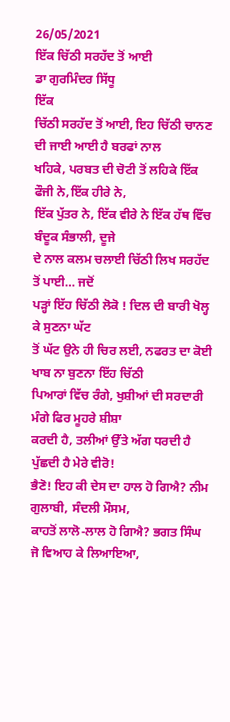26/05/2021
ਇੱਕ ਚਿੱਠੀ ਸਰਹੱਦ ਤੋਂ ਆਈ
ਡਾ ਗੁਰਮਿੰਦਰ ਸਿੱਧੂ
ਇੱਕ
ਚਿੱਠੀ ਸਰਹੱਦ ਤੋਂ ਆਈ, ਇਹ ਚਿੱਠੀ ਚਾਨਣ ਦੀ ਜਾਈ ਆਈ ਹੈ ਬਰਫਾਂ ਨਾਲ
ਖਹਿਕੇ, ਪਰਬਤ ਦੀ ਚੋਟੀ ਤੋਂ ਲਹਿਕੇ ਇੱਕ ਫੌਜੀ ਨੇ,ਇੱਕ ਹੀਰੇ ਨੇ,
ਇੱਕ ਪੁੱਤਰ ਨੇ, ਇੱਕ ਵੀਰੇ ਨੇ ਇੱਕ ਹੱਥ ਵਿੱਚ ਬੰਦੂਕ ਸੰਭਾਲੀ, ਦੂਜੇ
ਦੇ ਨਾਲ ਕਲਮ ਚਲਾਈ ਚਿੱਠੀ ਲਿਖ ਸਰਹੱਦ ਤੋਂ ਪਾਈ… ਜਦੋਂ
ਪੜ੍ਹਾਂ ਇੱਹ ਚਿੱਠੀ ਲੋਕੋ ! ਦਿਲ ਦੀ ਬਾਰੀ ਖੋਲ੍ਹ ਕੇ ਸੁਣਨਾ ਘੱਟ
ਤੋਂ ਘੱਟ ਉਨੇ ਹੀ ਚਿਰ ਲਈ, ਨਫਰਤ ਦਾ ਕੋਈ ਖਾਬ ਨਾ ਬੁਣਨਾ ਇੱਹ ਚਿੱਠੀ
ਪਿਆਰਾਂ ਵਿੱਚ ਰੰਗੇ, ਖੁਸ਼ੀਆਂ ਦੀ ਸਰਦਾਰੀ ਮੰਗੇ ਫਿਰ ਮੂਹਰੇ ਸ਼ੀਸ਼ਾ
ਕਰਦੀ ਹੈ, ਤਲੀਆਂ ਉੱਤੇ ਅੱਗ ਧਰਦੀ ਹੈ ਪੁੱਛਦੀ ਹੈ ਮੇਰੇ ਵੀਰੋ!
ਭੈਣੋ! ਇਹ ਕੀ ਦੇਸ ਦਾ ਹਾਲ ਹੋ ਗਿਐ? ਨੀਮ ਗੁਲਾਬੀ, ਸੰਦਲੀ ਮੌਸਮ,
ਕਾਹਤੋਂ ਲਾਲੋ-ਲਾਲ ਹੋ ਗਿਐ? ਭਗਤ ਸਿੰਘ ਜੋ ਵਿਆਹ ਕੇ ਲਿਆਇਆ,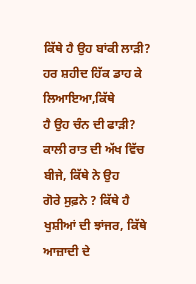ਕਿੱਥੇ ਹੈ ਉਹ ਬਾਂਕੀ ਲਾੜੀ? ਹਰ ਸ਼ਹੀਦ ਹਿੱਕ ਡਾਹ ਕੇ ਲਿਆਇਆ,ਕਿੱਥੇ
ਹੈ ਉਹ ਚੰਨ ਦੀ ਫਾੜੀ? ਕਾਲੀ ਰਾਤ ਦੀ ਅੱਖ ਵਿੱਚ ਬੀਜੇ, ਕਿੱਥੇ ਨੇ ਉਹ
ਗੋਰੇ ਸੁਫ਼ਨੇ ? ਕਿੱਥੇ ਹੈ ਖੁਸ਼ੀਆਂ ਦੀ ਝਾਂਜਰ, ਕਿੱਥੇ ਆਜ਼ਾਦੀ ਦੇ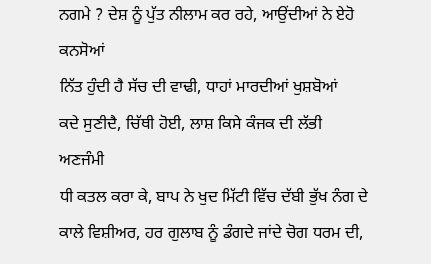ਨਗਮੇ ? ਦੇਸ਼ ਨੂੰ ਪੁੱਤ ਨੀਲਾਮ ਕਰ ਰਹੇ, ਆਉਂਦੀਆਂ ਨੇ ਏਹੋ ਕਨਸੋਆਂ
ਨਿੱਤ ਹੁੰਦੀ ਹੈ ਸੱਚ ਦੀ ਵਾਢੀ, ਧਾਹਾਂ ਮਾਰਦੀਆਂ ਖੁਸ਼ਬੋਆਂ
ਕਦੇ ਸੁਣੀਦੈ, ਚਿੱਥੀ ਹੋਈ, ਲਾਸ਼ ਕਿਸੇ ਕੰਜਕ ਦੀ ਲੱਭੀ ਅਣਜੰਮੀ
ਧੀ ਕਤਲ ਕਰਾ ਕੇ, ਬਾਪ ਨੇ ਖੁਦ ਮਿੱਟੀ ਵਿੱਚ ਦੱਬੀ ਭੁੱਖ ਨੰਗ ਦੇ
ਕਾਲੇ ਵਿਸ਼ੀਅਰ, ਹਰ ਗੁਲਾਬ ਨੂੰ ਡੰਗਦੇ ਜਾਂਦੇ ਚੋਗ ਧਰਮ ਦੀ,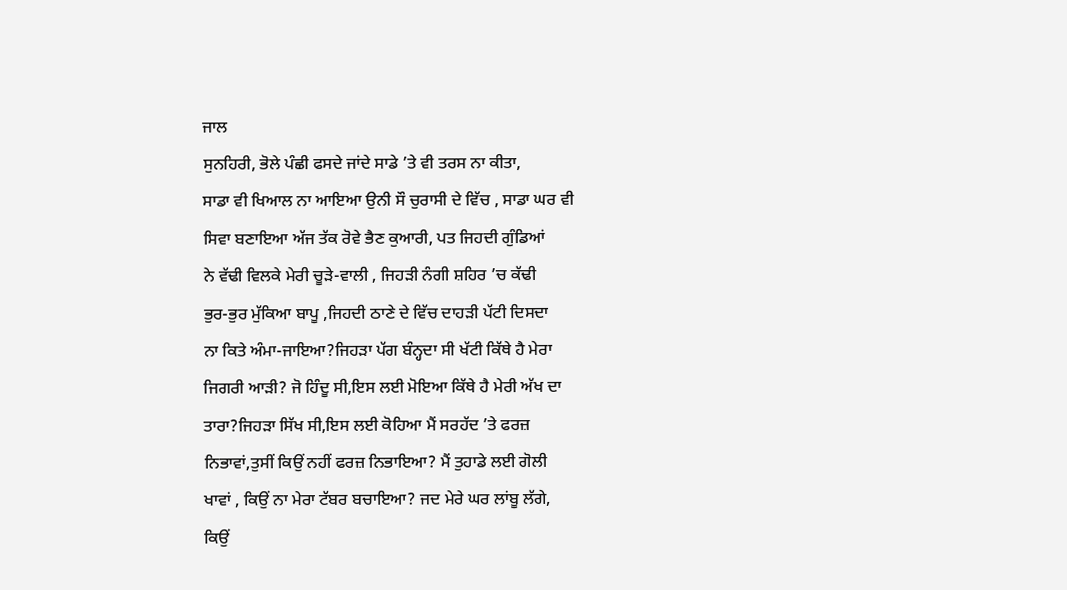ਜਾਲ
ਸੁਨਹਿਰੀ, ਭੋਲੇ ਪੰਛੀ ਫਸਦੇ ਜਾਂਦੇ ਸਾਡੇ ’ਤੇ ਵੀ ਤਰਸ ਨਾ ਕੀਤਾ,
ਸਾਡਾ ਵੀ ਖਿਆਲ ਨਾ ਆਇਆ ਉਨੀ ਸੌ ਚੁਰਾਸੀ ਦੇ ਵਿੱਚ , ਸਾਡਾ ਘਰ ਵੀ
ਸਿਵਾ ਬਣਾਇਆ ਅੱਜ ਤੱਕ ਰੋਵੇ ਭੈਣ ਕੁਆਰੀ, ਪਤ ਜਿਹਦੀ ਗੁੰਡਿਆਂ
ਨੇ ਵੱਢੀ ਵਿਲਕੇ ਮੇਰੀ ਚੂੜੇ-ਵਾਲੀ , ਜਿਹੜੀ ਨੰਗੀ ਸ਼ਹਿਰ ’ਚ ਕੱਢੀ
ਭੁਰ-ਭੁਰ ਮੁੱਕਿਆ ਬਾਪੂ ,ਜਿਹਦੀ ਠਾਣੇ ਦੇ ਵਿੱਚ ਦਾਹੜੀ ਪੱਟੀ ਦਿਸਦਾ
ਨਾ ਕਿਤੇ ਅੰਮਾ-ਜਾਇਆ?ਜਿਹੜਾ ਪੱਗ ਬੰਨ੍ਹਦਾ ਸੀ ਖੱਟੀ ਕਿੱਥੇ ਹੈ ਮੇਰਾ
ਜਿਗਰੀ ਆੜੀ? ਜੋ ਹਿੰਦੂ ਸੀ,ਇਸ ਲਈ ਮੋਇਆ ਕਿੱਥੇ ਹੈ ਮੇਰੀ ਅੱਖ ਦਾ
ਤਾਰਾ?ਜਿਹੜਾ ਸਿੱਖ ਸੀ,ਇਸ ਲਈ ਕੋਹਿਆ ਮੈਂ ਸਰਹੱਦ ’ਤੇ ਫਰਜ਼
ਨਿਭਾਵਾਂ,ਤੁਸੀਂ ਕਿਉਂ ਨਹੀਂ ਫਰਜ਼ ਨਿਭਾਇਆ? ਮੈਂ ਤੁਹਾਡੇ ਲਈ ਗੋਲੀ
ਖਾਵਾਂ , ਕਿਉਂ ਨਾ ਮੇਰਾ ਟੱਬਰ ਬਚਾਇਆ? ਜਦ ਮੇਰੇ ਘਰ ਲਾਂਬੂ ਲੱਗੇ,
ਕਿਉਂ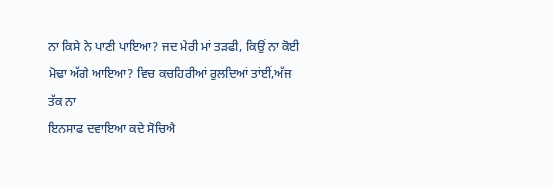ਨਾ ਕਿਸੇ ਨੇ ਪਾਣੀ ਪਾਇਆ? ਜਦ ਮੇਰੀ ਮਾਂ ਤੜਫੀ, ਕਿਉਂ ਨਾ ਕੋਈ
ਮੋਢਾ ਅੱਗੇ ਆਇਆ? ਵਿਚ ਕਚਹਿਰੀਆਂ ਰੁਲਦਿਆਂ ਤਾਂਈਂ,ਅੱਜ ਤੱਕ ਨਾ
ਇਨਸਾਫ ਦਵਾਇਆ ਕਦੇ ਸੋਚਿਐ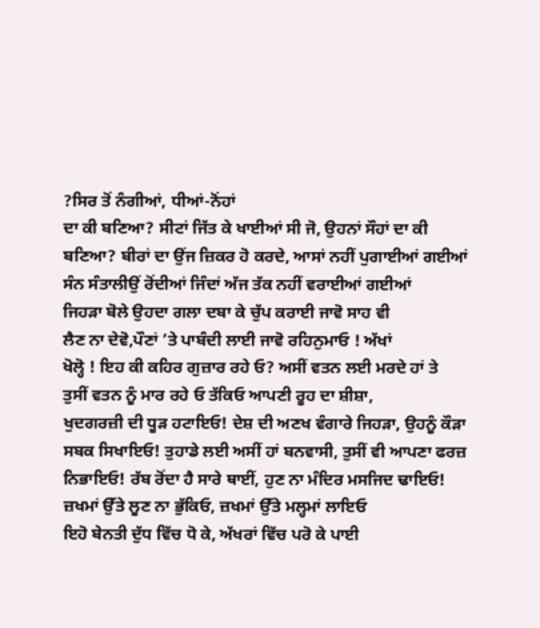?ਸਿਰ ਤੋਂ ਨੰਗੀਆਂ, ਧੀਆਂ-ਨੋਂਹਾਂ
ਦਾ ਕੀ ਬਣਿਆ? ਸੀਟਾਂ ਜਿੱਤ ਕੇ ਖਾਈਆਂ ਸੀ ਜੋ, ਉਹਨਾਂ ਸੌਹਾਂ ਦਾ ਕੀ
ਬਣਿਆ? ਬੀਰਾਂ ਦਾ ਉਂਜ ਜ਼ਿਕਰ ਹੋ ਕਰਦੇ, ਆਸਾਂ ਨਹੀਂ ਪੁਗਾਈਆਂ ਗਈਆਂ
ਸੰਨ ਸੰਤਾਲੀਉਂ ਰੋਂਦੀਆਂ ਜਿੰਦਾਂ ਅੱਜ ਤੱਕ ਨਹੀਂ ਵਰਾਈਆਂ ਗਈਆਂ
ਜਿਹੜਾ ਬੋਲੇ ਉਹਦਾ ਗਲਾ ਦਬਾ ਕੇ ਚੁੱਪ ਕਰਾਈ ਜਾਵੋ ਸਾਹ ਵੀ
ਲੈਣ ਨਾ ਦੇਵੋ,ਪੌਣਾਂ ’ਤੇ ਪਾਬੰਦੀ ਲਾਈ ਜਾਵੋ ਰਹਿਨੁਮਾਓ ! ਅੱਖਾਂ
ਖੋਲ੍ਹੋ ! ਇਹ ਕੀ ਕਹਿਰ ਗੁਜ਼ਾਰ ਰਹੇ ਓ? ਅਸੀਂ ਵਤਨ ਲਈ ਮਰਦੇ ਹਾਂ ਤੇ
ਤੁਸੀਂ ਵਤਨ ਨੂੰ ਮਾਰ ਰਹੇ ਓ ਤੱਕਿਓ ਆਪਣੀ ਰੂਹ ਦਾ ਸ਼ੀਸ਼ਾ,
ਖੁਦਗਰਜ਼ੀ ਦੀ ਧੂੜ ਹਟਾਇਓ! ਦੇਸ਼ ਦੀ ਅਣਖ ਵੰਗਾਰੇ ਜਿਹੜਾ, ਉਹਨੂੰ ਕੌੜਾ
ਸਬਕ ਸਿਖਾਇਓ! ਤੁਹਾਡੇ ਲਈ ਅਸੀਂ ਹਾਂ ਬਨਵਾਸੀ, ਤੁਸੀਂ ਵੀ ਆਪਣਾ ਫਰਜ਼
ਨਿਭਾਇਓ! ਰੱਬ ਰੋਂਦਾ ਹੈ ਸਾਰੇ ਥਾਈਂ, ਹੁਣ ਨਾ ਮੰਦਿਰ ਮਸਜਿਦ ਢਾਇਓ!
ਜ਼ਖਮਾਂ ਉੱਤੇ ਲੂਣ ਨਾ ਭੁੱਕਿਓ, ਜ਼ਖਮਾਂ ਉੱਤੇ ਮਲ੍ਹਮਾਂ ਲਾਇਓ
ਇਹੋ ਬੇਨਤੀ ਦੁੱਧ ਵਿੱਚ ਧੋ ਕੇ, ਅੱਖਰਾਂ ਵਿੱਚ ਪਰੋ ਕੇ ਪਾਈ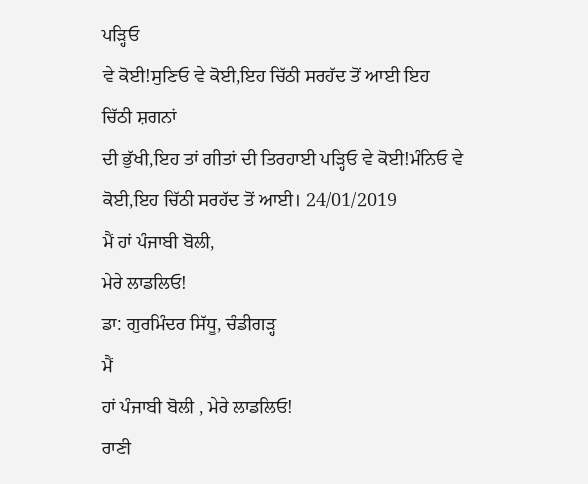ਪੜ੍ਹਿਓ
ਵੇ ਕੋਈ!ਸੁਣਿਓ ਵੇ ਕੋਈ,ਇਹ ਚਿੱਠੀ ਸਰਹੱਦ ਤੋਂ ਆਈ ਇਹ ਚਿੱਠੀ ਸ਼ਗਨਾਂ
ਦੀ ਭੁੱਖੀ,ਇਹ ਤਾਂ ਗੀਤਾਂ ਦੀ ਤਿਰਹਾਈ ਪੜ੍ਹਿਓ ਵੇ ਕੋਈ!ਮੰਨਿਓ ਵੇ
ਕੋਈ,ਇਹ ਚਿੱਠੀ ਸਰਹੱਦ ਤੋਂ ਆਈ। 24/01/2019
ਮੈਂ ਹਾਂ ਪੰਜਾਬੀ ਬੋਲੀ,
ਮੇਰੇ ਲਾਡਲਿਓ!
ਡਾ: ਗੁਰਮਿੰਦਰ ਸਿੱਧੂ, ਚੰਡੀਗੜ੍ਹ
ਮੈਂ
ਹਾਂ ਪੰਜਾਬੀ ਬੋਲੀ , ਮੇਰੇ ਲਾਡਲਿਓ!
ਰਾਣੀ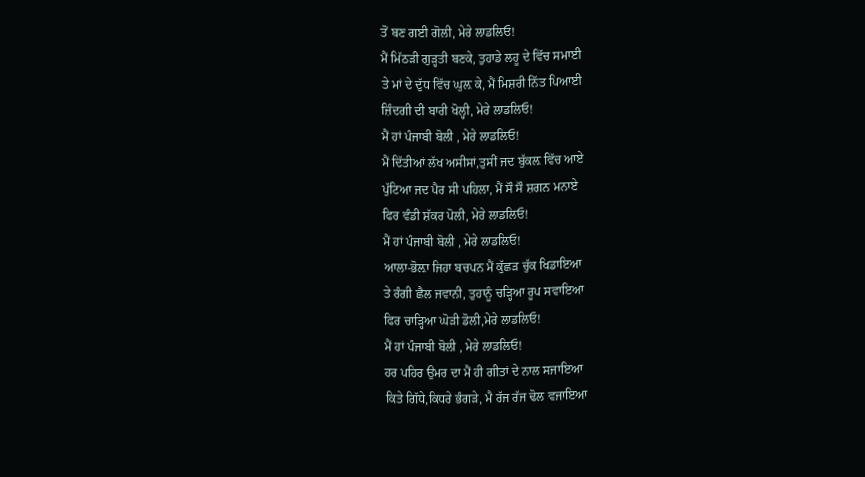ਤੋਂ ਬਣ ਗਈ ਗੋਲੀ, ਮੇਰੇ ਲਾਡਲਿਓ!
ਮੈਂ ਮਿੱਠੜੀ ਗੁੜ੍ਹਤੀ ਬਣਕੇ, ਤੁਹਾਡੇ ਲਹੂ ਦੇ ਵਿੱਚ ਸਮਾਈ
ਤੇ ਮਾਂ ਦੇ ਦੁੱਧ ਵਿੱਚ ਘੁਲ਼ ਕੇ, ਮੈਂ ਮਿਸ਼ਰੀ ਨਿੱਤ ਪਿਆਈ
ਜ਼ਿੰਦਗੀ ਦੀ ਬਾਰੀ ਖੋਲ੍ਹੀ, ਮੇਰੇ ਲਾਡਲਿਓ!
ਮੈਂ ਹਾਂ ਪੰਜਾਬੀ ਬੋਲੀ , ਮੇਰੇ ਲਾਡਲਿਓ!
ਮੈਂ ਦਿੱਤੀਆਂ ਲੱਖ ਅਸੀਸਾਂ,ਤੁਸੀਂ ਜਦ ਬੁੱਕਲ਼ ਵਿੱਚ ਆਏ
ਪੁੱਟਿਆ ਜਦ ਪੈਰ ਸੀ ਪਹਿਲਾ, ਮੈਂ ਸੌ ਸੌ ਸ਼ਗਨ ਮਨਾਏ
ਫਿਰ ਵੰਡੀ ਸ਼ੱਕਰ ਪੋਲੀ, ਮੇਰੇ ਲਾਡਲਿਓ!
ਮੈਂ ਹਾਂ ਪੰਜਾਬੀ ਬੋਲੀ , ਮੇਰੇ ਲਾਡਲਿਓ!
ਆਲਾ-ਭੋਲ਼ਾ ਜਿਹਾ ਬਚਪਨ ਮੈਂ ਕੁੱਛੜ ਚੁੱਕ ਖਿਡਾਇਆ
ਤੇ ਰੰਗੀ ਛੈਲ ਜਵਾਨੀ, ਤੁਹਾਨੂੰ ਚੜ੍ਹਿਆ ਰੂਪ ਸਵਾਇਆ
ਫਿਰ ਚਾੜ੍ਹਿਆ ਘੋੜੀ ਡੋਲੀ,ਮੇਰੇ ਲਾਡਲਿਓ!
ਮੈਂ ਹਾਂ ਪੰਜਾਬੀ ਬੋਲੀ , ਮੇਰੇ ਲਾਡਲਿਓ!
ਹਰ ਪਹਿਰ ਉਮਰ ਦਾ ਮੈਂ ਹੀ ਗੀਤਾਂ ਦੇ ਨਾਲ ਸਜਾਇਆ
ਕਿਤੇ ਗਿੱਧੇ,ਕਿਧਰੇ ਭੰਗੜੇ, ਮੈ ਰੱਜ ਰੱਜ ਢੋਲ ਵਜਾਇਆ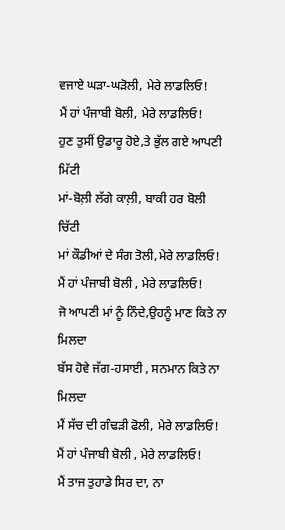ਵਜਾਏ ਘੜਾ-ਘੜੋਲੀ, ਮੇਰੇ ਲਾਡਲਿਓ!
ਮੈਂ ਹਾਂ ਪੰਜਾਬੀ ਬੋਲੀ, ਮੇਰੇ ਲਾਡਲਿਓ!
ਹੁਣ ਤੁਸੀਂ ਉਡਾਰੂ ਹੋਏ,ਤੇ ਭੁੱਲ ਗਏ ਆਪਣੀ ਮਿੱਟੀ
ਮਾਂ-ਬੋਲ਼ੀ ਲੱਗੇ ਕਾਲ਼ੀ, ਬਾਕੀ ਹਰ ਬੋਲੀ ਚਿੱਟੀ
ਮਾਂ ਕੌਡੀਆਂ ਦੇ ਸੰਗ ਤੋਲੀ,ਮੇਰੇ ਲਾਡਲਿਓ!
ਮੈਂ ਹਾਂ ਪੰਜਾਬੀ ਬੋਲੀ , ਮੇਰੇ ਲਾਡਲਿਓ!
ਜੋ ਆਪਣੀ ਮਾਂ ਨੂੰ ਨਿੰਦੇ,ਉਹਨੂੰ ਮਾਣ ਕਿਤੇ ਨਾ ਮਿਲਦਾ
ਬੱਸ ਹੋਵੇ ਜੱਗ-ਹਸਾਈ , ਸਨਮਾਨ ਕਿਤੇ ਨਾ ਮਿਲਦਾ
ਮੈਂ ਸੱਚ ਦੀ ਗੰਢੜੀ ਫੋਲੀ, ਮੇਰੇ ਲਾਡਲਿਓ!
ਮੈਂ ਹਾਂ ਪੰਜਾਬੀ ਬੋਲੀ , ਮੇਰੇ ਲਾਡਲਿਓ!
ਮੈਂ ਤਾਜ ਤੁਹਾਡੇ ਸਿਰ ਦਾ, ਨਾ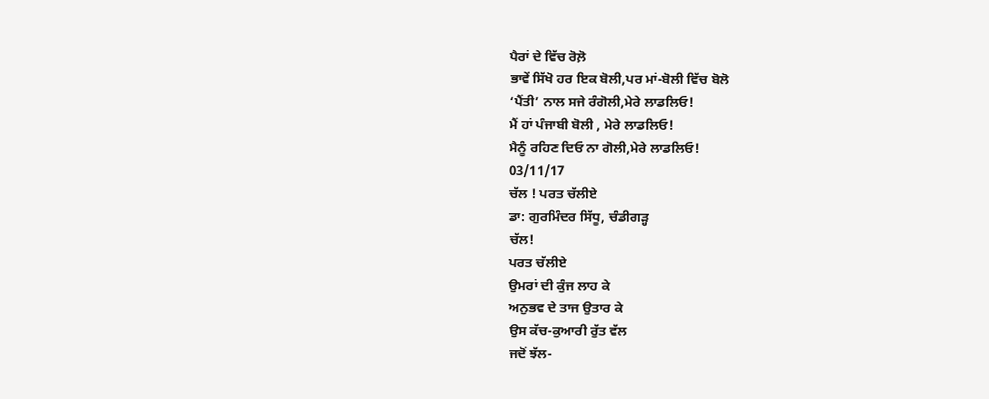ਪੈਰਾਂ ਦੇ ਵਿੱਚ ਰੋਲ਼ੋ
ਭਾਵੇਂ ਸਿੱਖੋ ਹਰ ਇਕ ਬੋਲੀ,ਪਰ ਮਾਂ-ਬੋਲੀ ਵਿੱਚ ਬੋਲੋ
‘ਪੈਂਤੀ’ ਨਾਲ ਸਜੇ ਰੰਗੋਲੀ,ਮੇਰੇ ਲਾਡਲਿਓ!
ਮੈਂ ਹਾਂ ਪੰਜਾਬੀ ਬੋਲੀ , ਮੇਰੇ ਲਾਡਲਿਓ!
ਮੈਨੂੰ ਰਹਿਣ ਦਿਓ ਨਾ ਗੋਲੀ,ਮੇਰੇ ਲਾਡਲਿਓ!
03/11/17
ਚੱਲ ! ਪਰਤ ਚੱਲੀਏ
ਡਾ: ਗੁਰਮਿੰਦਰ ਸਿੱਧੂ, ਚੰਡੀਗੜ੍ਹ
ਚੱਲ!
ਪਰਤ ਚੱਲੀਏ
ਉਮਰਾਂ ਦੀ ਕੁੰਜ ਲਾਹ ਕੇ
ਅਨੁਭਵ ਦੇ ਤਾਜ ਉਤਾਰ ਕੇ
ਉਸ ਕੱਚ-ਕੁਆਰੀ ਰੁੱਤ ਵੱਲ
ਜਦੋਂ ਝੱਲ-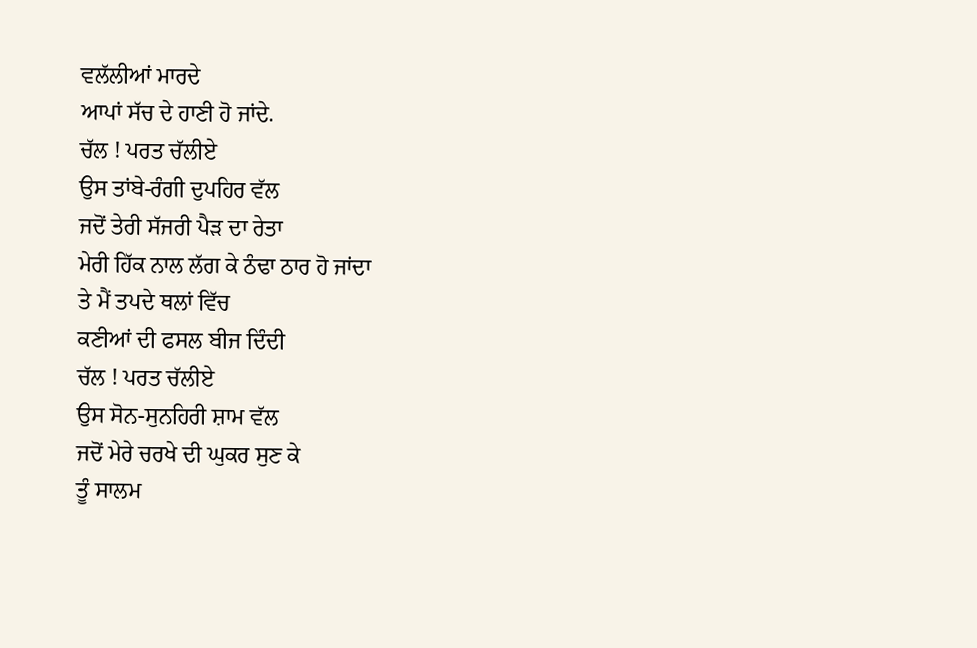ਵਲੱਲੀਆਂ ਮਾਰਦੇ
ਆਪਾਂ ਸੱਚ ਦੇ ਹਾਣੀ ਹੋ ਜਾਂਦੇ.
ਚੱਲ ! ਪਰਤ ਚੱਲੀਏ
ਉਸ ਤਾਂਬੇ-ਰੰਗੀ ਦੁਪਹਿਰ ਵੱਲ
ਜਦੋਂ ਤੇਰੀ ਸੱਜਰੀ ਪੈੜ ਦਾ ਰੇਤਾ
ਮੇਰੀ ਹਿੱਕ ਨਾਲ ਲੱਗ ਕੇ ਠੰਢਾ ਠਾਰ ਹੋ ਜਾਂਦਾ
ਤੇ ਮੈਂ ਤਪਦੇ ਥਲਾਂ ਵਿੱਚ
ਕਣੀਆਂ ਦੀ ਫਸਲ ਬੀਜ ਦਿੰਦੀ
ਚੱਲ ! ਪਰਤ ਚੱਲੀਏ
ਉਸ ਸੋਨ-ਸੁਨਹਿਰੀ ਸ਼ਾਮ ਵੱਲ
ਜਦੋਂ ਮੇਰੇ ਚਰਖੇ ਦੀ ਘੁਕਰ ਸੁਣ ਕੇ
ਤੂੰ ਸਾਲਮ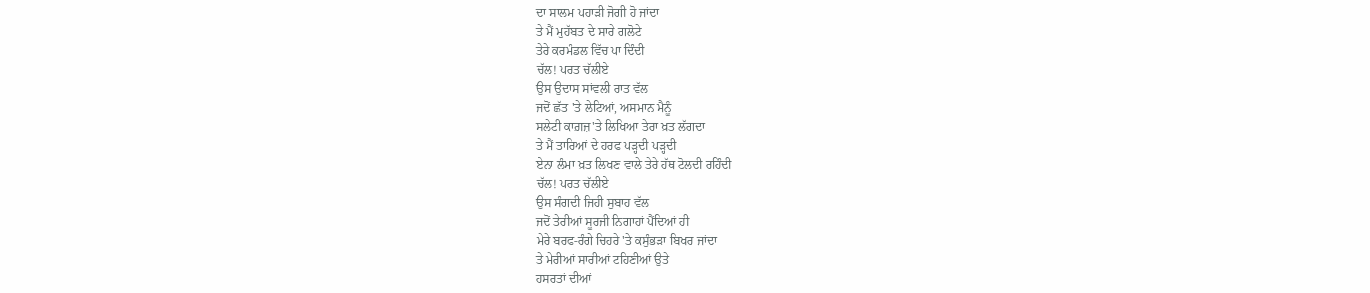ਦਾ ਸਾਲਮ ਪਹਾੜੀ ਜੋਗੀ ਹੋ ਜਾਂਦਾ
ਤੇ ਮੈਂ ਮੁਹੱਬਤ ਦੇ ਸਾਰੇ ਗਲੋਟੇ
ਤੇਰੇ ਕਰਮੰਡਲ ਵਿੱਚ ਪਾ ਦਿੰਦੀ
ਚੱਲ! ਪਰਤ ਚੱਲੀਏ
ਉਸ ਉਦਾਸ ਸਾਂਵਲੀ ਰਾਤ ਵੱਲ
ਜਦੋਂ ਛੱਤ 'ਤੇ ਲੇਟਿਆਂ, ਅਸਮਾਨ ਮੈਨੂੰ
ਸਲੇਟੀ ਕਾਗ਼ਜ਼'ਤੇ ਲਿਖਿਆ ਤੇਰਾ ਖ਼ਤ ਲੱਗਦਾ
ਤੇ ਮੈਂ ਤਾਰਿਆਂ ਦੇ ਹਰਫ ਪੜ੍ਹਦੀ ਪੜ੍ਹਦੀ
ਏਨਾ ਲੰਮਾ ਖ਼ਤ ਲਿਖਣ ਵਾਲੇ ਤੇਰੇ ਹੱਥ ਟੋਲਦੀ ਰਹਿੰਦੀ
ਚੱਲ! ਪਰਤ ਚੱਲੀਏ
ਉਸ ਸੰਗਦੀ ਜਿਹੀ ਸੁਬਾਹ ਵੱਲ
ਜਦੋਂ ਤੇਰੀਆਂ ਸੂਰਜੀ ਨਿਗਾਹਾਂ ਪੈਂਦਿਆਂ ਹੀ
ਮੇਰੇ ਬਰਫ-ਰੰਗੇ ਚਿਹਰੇ 'ਤੇ ਕਸੁੰਭੜਾ ਬਿਖਰ ਜਾਂਦਾ
ਤੇ ਮੇਰੀਆਂ ਸਾਰੀਆਂ ਟਹਿਣੀਆਂ ਉਤੇ
ਹਸਰਤਾਂ ਦੀਆਂ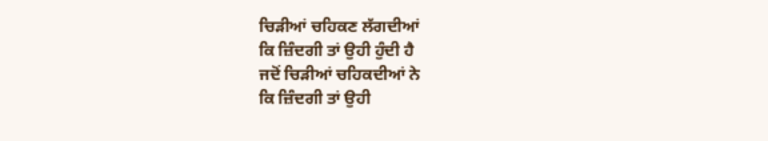ਚਿੜੀਆਂ ਚਹਿਕਣ ਲੱਗਦੀਆਂ
ਕਿ ਜ਼ਿੰਦਗੀ ਤਾਂ ਉਹੀ ਹੁੰਦੀ ਹੈ
ਜਦੋਂ ਚਿੜੀਆਂ ਚਹਿਕਦੀਆਂ ਨੇ
ਕਿ ਜ਼ਿੰਦਗੀ ਤਾਂ ਉਹੀ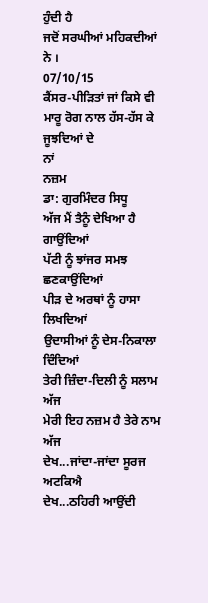ਹੁੰਦੀ ਹੈ
ਜਦੋਂ ਸਰਘੀਆਂ ਮਹਿਕਦੀਆਂ ਨੇ ।
07/10/15
ਕੈਂਸਰ-ਪੀੜਿਤਾਂ ਜਾਂ ਕਿਸੇ ਵੀ ਮਾਰੂ ਰੋਗ ਨਾਲ ਹੱਸ-ਹੱਸ ਕੇ ਜੂਝਦਿਆਂ ਦੇ
ਨਾਂ
ਨਜ਼ਮ
ਡਾ: ਗੁਰਮਿੰਦਰ ਸਿਧੂ
ਅੱਜ ਮੈਂ ਤੈਨੂੰ ਦੇਖਿਆ ਹੈ ਗਾਉਂਦਿਆਂ
ਪੱਟੀ ਨੂੰ ਝਾਂਜਰ ਸਮਝ ਛਣਕਾਉਂਦਿਆਂ
ਪੀੜ ਦੇ ਅਰਥਾਂ ਨੂੰ ਹਾਸਾ ਲਿਖਦਿਆਂ
ਉਦਾਸੀਆਂ ਨੂੰ ਦੇਸ-ਨਿਕਾਲਾ ਦਿੰਦਿਆਂ
ਤੇਰੀ ਜ਼ਿੰਦਾ-ਦਿਲੀ ਨੂੰ ਸਲਾਮ ਅੱਜ
ਮੇਰੀ ਇਹ ਨਜ਼ਮ ਹੈ ਤੇਰੇ ਨਾਮ ਅੱਜ
ਦੇਖ...ਜਾਂਦਾ-ਜਾਂਦਾ ਸੂਰਜ ਅਟਕਿਐ
ਦੇਖ...ਠਹਿਰੀ ਆਉਂਦੀ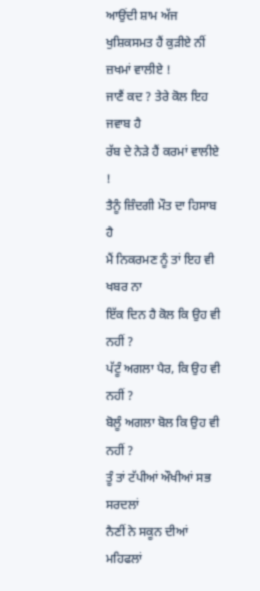ਆਉਂਦੀ ਸ਼ਾਮ ਅੱਜ
ਖੁਸ਼ਿਕਸਮਤ ਹੈਂ ਕੁੜੀਏ ਨੀਂ ਜ਼ਖਮਾਂ ਵਾਲੀਏ !
ਜਾਣੈਂ ਕਦ ? ਤੇਰੇ ਕੋਲ ਇਹ ਜਵਾਬ ਹੈ
ਰੱਬ ਦੇ ਨੇੜੇ ਹੈਂ ਕਰਮਾਂ ਵਾਲੀਏ !
ਤੈਨੂੰ ਜ਼ਿੰਦਗੀ ਮੌਤ ਦਾ ਹਿਸਾਬ ਹੈ
ਮੈਂ ਨਿਕਰਮਣ ਨੂੰ ਤਾਂ ਇਹ ਵੀ ਖਬਰ ਨਾ
ਇੱਕ ਦਿਨ ਹੈ ਕੋਲ ਕਿ ਉਹ ਵੀ ਨਹੀਂ ?
ਪੱਟੂੰ ਅਗਲਾ ਪੈਰ, ਕਿ ਉਹ ਵੀ ਨਹੀਂ ?
ਬੋਲੂੰ ਅਗਲਾ ਬੋਲ ਕਿ ਉਹ ਵੀ ਨਹੀਂ ?
ਤੂੰ ਤਾਂ ਟੱਪੀਆਂ ਔਖੀਆਂ ਸਭ ਸਰਦਲਾਂ
ਨੈਣੀਂ ਨੇ ਸਕੂਨ ਦੀਆਂ ਮਹਿਫਲਾਂ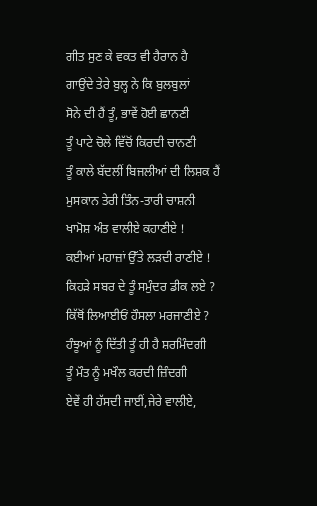ਗੀਤ ਸੁਣ ਕੇ ਵਕਤ ਵੀ ਹੈਰਾਨ ਹੈ
ਗਾਉਂਦੇ ਤੇਰੇ ਬੁਲ੍ਹ ਨੇ ਕਿ ਬੁਲਬੁਲਾਂ
ਸੋਨੇ ਦੀ ਹੈਂ ਤੂੰ, ਭਾਵੇਂ ਹੋਈ ਛਾਨਣੀ
ਤੂੰ ਪਾਟੇ ਚੋਲੇ ਵਿੱਚੋਂ ਕਿਰਦੀ ਚਾਨਣੀ
ਤੂੰ ਕਾਲੇ ਬੱਦਲੀਂ ਬਿਜਲੀਆਂ ਦੀ ਲਿਸ਼ਕ ਹੈਂ
ਮੁਸਕਾਨ ਤੇਰੀ ਤਿੰਨ-ਤਾਰੀ ਚਾਸ਼ਨੀ
ਖਾਮੋਸ਼ ਅੰਤ ਵਾਲੀਏ ਕਹਾਣੀਏ !
ਕਈਆਂ ਮਹਾਜ਼ਾਂ ਉੱਤੇ ਲੜਦੀ ਰਾਣੀਏ !
ਕਿਹੜੇ ਸਬਰ ਦੇ ਤੂੰ ਸਮੁੰਦਰ ਡੀਕ ਲਏ ?
ਕਿੱਥੋਂ ਲਿਆਈਓਂ ਹੌਸਲਾ ਮਰਜਾਣੀਏ ?
ਹੰਝੂਆਂ ਨੂੰ ਦਿੱਤੀ ਤੂੰ ਹੀ ਹੈ ਸ਼ਰਮਿੰਦਗੀ
ਤੂੰ ਮੌਤ ਨੂੰ ਮਖੌਲ ਕਰਦੀ ਜ਼ਿੰਦਗੀ
ਏਵੇਂ ਹੀ ਹੱਸਦੀ ਜਾਈਂ,ਜੇਰੇ ਵਾਲੀਏ,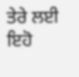ਤੇਰੇ ਲਈ ਇਹੋ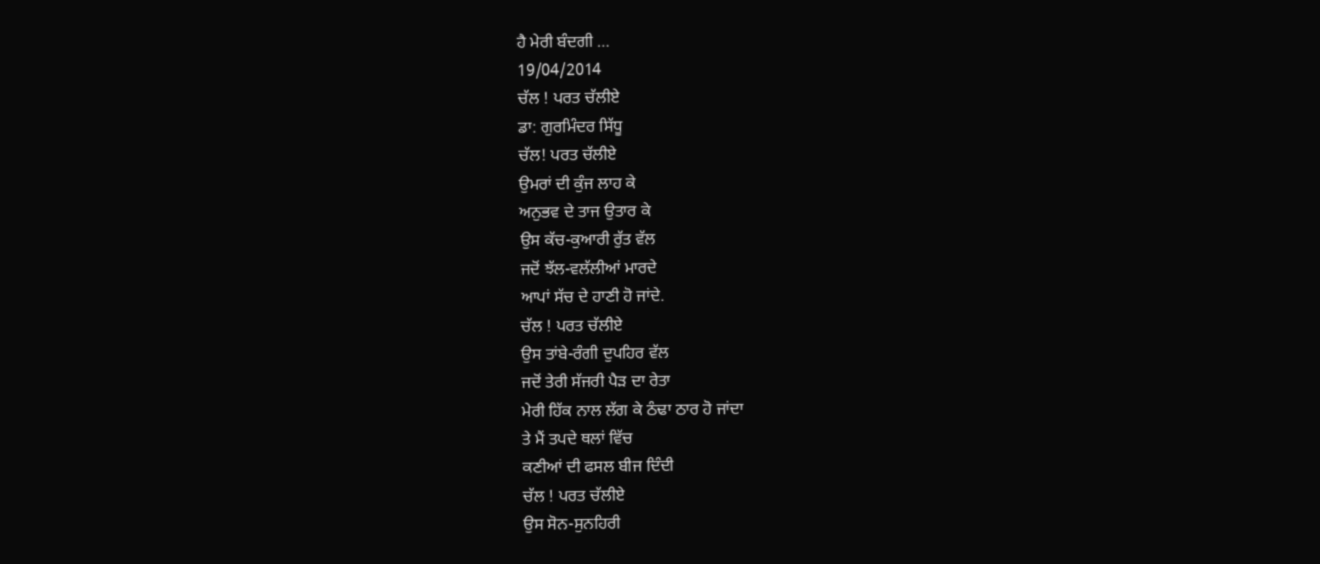ਹੈ ਮੇਰੀ ਬੰਦਗੀ …
19/04/2014
ਚੱਲ ! ਪਰਤ ਚੱਲੀਏ
ਡਾ: ਗੁਰਮਿੰਦਰ ਸਿੱਧੂ
ਚੱਲ! ਪਰਤ ਚੱਲੀਏ
ਉਮਰਾਂ ਦੀ ਕੁੰਜ ਲਾਹ ਕੇ
ਅਨੁਭਵ ਦੇ ਤਾਜ ਉਤਾਰ ਕੇ
ਉਸ ਕੱਚ-ਕੁਆਰੀ ਰੁੱਤ ਵੱਲ
ਜਦੋਂ ਝੱਲ-ਵਲੱਲੀਆਂ ਮਾਰਦੇ
ਆਪਾਂ ਸੱਚ ਦੇ ਹਾਣੀ ਹੋ ਜਾਂਦੇ.
ਚੱਲ ! ਪਰਤ ਚੱਲੀਏ
ਉਸ ਤਾਂਬੇ-ਰੰਗੀ ਦੁਪਹਿਰ ਵੱਲ
ਜਦੋਂ ਤੇਰੀ ਸੱਜਰੀ ਪੈੜ ਦਾ ਰੇਤਾ
ਮੇਰੀ ਹਿੱਕ ਨਾਲ ਲੱਗ ਕੇ ਠੰਢਾ ਠਾਰ ਹੋ ਜਾਂਦਾ
ਤੇ ਮੈਂ ਤਪਦੇ ਥਲਾਂ ਵਿੱਚ
ਕਣੀਆਂ ਦੀ ਫਸਲ ਬੀਜ ਦਿੰਦੀ
ਚੱਲ ! ਪਰਤ ਚੱਲੀਏ
ਉਸ ਸੋਨ-ਸੁਨਹਿਰੀ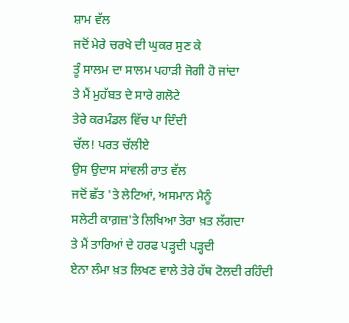ਸ਼ਾਮ ਵੱਲ
ਜਦੋਂ ਮੇਰੇ ਚਰਖੇ ਦੀ ਘੁਕਰ ਸੁਣ ਕੇ
ਤੂੰ ਸਾਲਮ ਦਾ ਸਾਲਮ ਪਹਾੜੀ ਜੋਗੀ ਹੋ ਜਾਂਦਾ
ਤੇ ਮੈਂ ਮੁਹੱਬਤ ਦੇ ਸਾਰੇ ਗਲੋਟੇ
ਤੇਰੇ ਕਰਮੰਡਲ ਵਿੱਚ ਪਾ ਦਿੰਦੀ
ਚੱਲ! ਪਰਤ ਚੱਲੀਏ
ਉਸ ਉਦਾਸ ਸਾਂਵਲੀ ਰਾਤ ਵੱਲ
ਜਦੋਂ ਛੱਤ 'ਤੇ ਲੇਟਿਆਂ, ਅਸਮਾਨ ਮੈਨੂੰ
ਸਲੇਟੀ ਕਾਗ਼ਜ਼'ਤੇ ਲਿਖਿਆ ਤੇਰਾ ਖ਼ਤ ਲੱਗਦਾ
ਤੇ ਮੈਂ ਤਾਰਿਆਂ ਦੇ ਹਰਫ ਪੜ੍ਹਦੀ ਪੜ੍ਹਦੀ
ਏਨਾ ਲੰਮਾ ਖ਼ਤ ਲਿਖਣ ਵਾਲੇ ਤੇਰੇ ਹੱਥ ਟੋਲਦੀ ਰਹਿੰਦੀ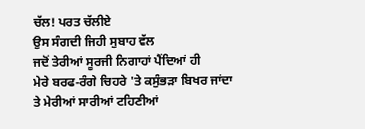ਚੱਲ! ਪਰਤ ਚੱਲੀਏ
ਉਸ ਸੰਗਦੀ ਜਿਹੀ ਸੁਬਾਹ ਵੱਲ
ਜਦੋਂ ਤੇਰੀਆਂ ਸੂਰਜੀ ਨਿਗਾਹਾਂ ਪੈਂਦਿਆਂ ਹੀ
ਮੇਰੇ ਬਰਫ-ਰੰਗੇ ਚਿਹਰੇ 'ਤੇ ਕਸੁੰਭੜਾ ਬਿਖਰ ਜਾਂਦਾ
ਤੇ ਮੇਰੀਆਂ ਸਾਰੀਆਂ ਟਹਿਣੀਆਂ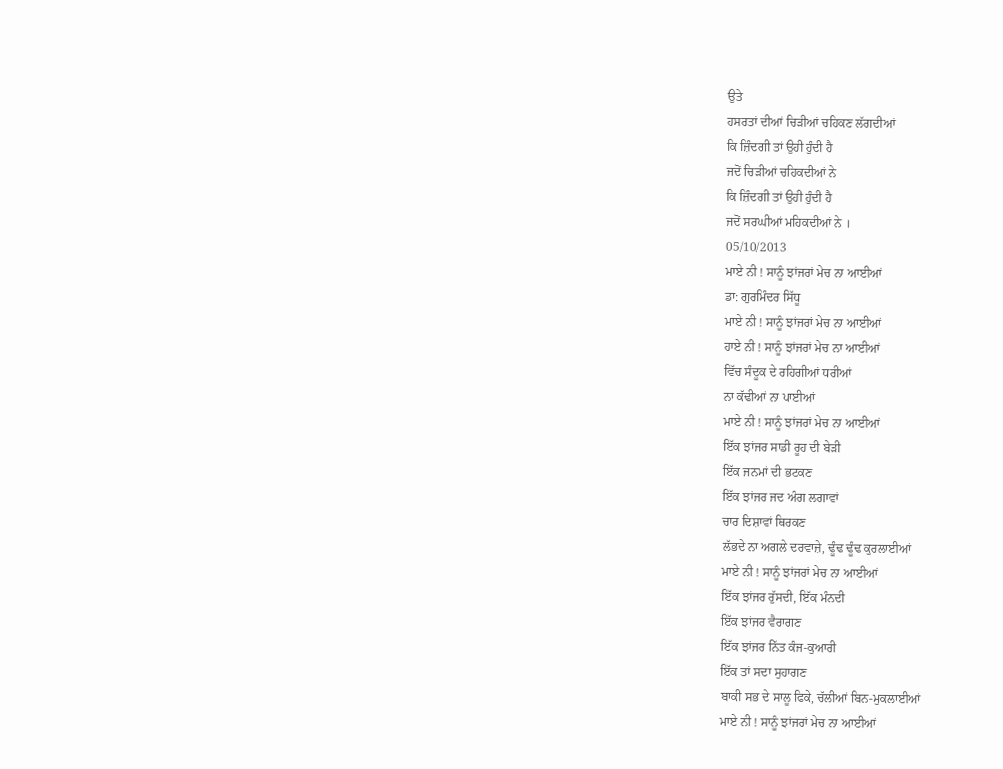ਉਤੇ
ਹਸਰਤਾਂ ਦੀਆਂ ਚਿੜੀਆਂ ਚਹਿਕਣ ਲੱਗਦੀਆਂ
ਕਿ ਜ਼ਿੰਦਗੀ ਤਾਂ ਉਹੀ ਹੁੰਦੀ ਹੈ
ਜਦੋਂ ਚਿੜੀਆਂ ਚਹਿਕਦੀਆਂ ਨੇ
ਕਿ ਜ਼ਿੰਦਗੀ ਤਾਂ ਉਹੀ ਹੁੰਦੀ ਹੈ
ਜਦੋਂ ਸਰਘੀਆਂ ਮਹਿਕਦੀਆਂ ਨੇ ।
05/10/2013
ਮਾਏ ਨੀ ! ਸਾਨੂੰ ਝਾਂਜਰਾਂ ਮੇਚ ਨਾ ਆਈਆਂ
ਡਾ: ਗੁਰਮਿੰਦਰ ਸਿੱਧੂ
ਮਾਏ ਨੀ ! ਸਾਨੂੰ ਝਾਂਜਰਾਂ ਮੇਚ ਨਾ ਆਈਆਂ
ਹਾਏ ਨੀ ! ਸਾਨੂੰ ਝਾਂਜਰਾਂ ਮੇਚ ਨਾ ਆਈਆਂ
ਵਿੱਚ ਸੰਦੂਕ ਦੇ ਰਹਿਗੀਆਂ ਧਰੀਆਂ
ਨਾ ਕੱਢੀਆਂ ਨਾ ਪਾਈਆਂ
ਮਾਏ ਨੀ ! ਸਾਨੂੰ ਝਾਂਜਰਾਂ ਮੇਚ ਨਾ ਆਈਆਂ
ਇੱਕ ਝਾਂਜਰ ਸਾਡੀ ਰੂਹ ਦੀ ਬੇੜੀ
ਇੱਕ ਜਨਮਾਂ ਦੀ ਭਟਕਣ
ਇੱਕ ਝਾਂਜਰ ਜਦ ਅੰਗ ਲਗਾਵਾਂ
ਚਾਰ ਦਿਸ਼ਾਵਾਂ ਥਿਰਕਣ
ਲੱਭਦੇ ਨਾ ਅਗਲੇ ਦਰਵਾਜ਼ੇ, ਢੂੰਢ ਢੂੰਢ ਕੁਰਲਾਈਆਂ
ਮਾਏ ਨੀ ! ਸਾਨੂੰ ਝਾਂਜਰਾਂ ਮੇਚ ਨਾ ਆਈਆਂ
ਇੱਕ ਝਾਂਜਰ ਰੁੱਸਦੀ, ਇੱਕ ਮੰਨਦੀ
ਇੱਕ ਝਾਂਜਰ ਵੈਰਾਗਣ
ਇੱਕ ਝਾਂਜਰ ਨਿੱਤ ਕੰਜ-ਕੁਆਰੀ
ਇੱਕ ਤਾਂ ਸਦਾ ਸੁਹਾਗਣ
ਬਾਕੀ ਸਭ ਦੇ ਸਾਲੂ ਫਿਕੇ, ਚੱਲੀਆਂ ਬਿਨ-ਮੁਕਲਾਈਆਂ
ਮਾਏ ਨੀ ! ਸਾਨੂੰ ਝਾਂਜਰਾਂ ਮੇਚ ਨਾ ਆਈਆਂ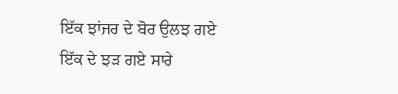ਇੱਕ ਝਾਂਜਰ ਦੇ ਬੋਰ ਉਲਝ ਗਏ
ਇੱਕ ਦੇ ਝੜ ਗਏ ਸਾਰੇ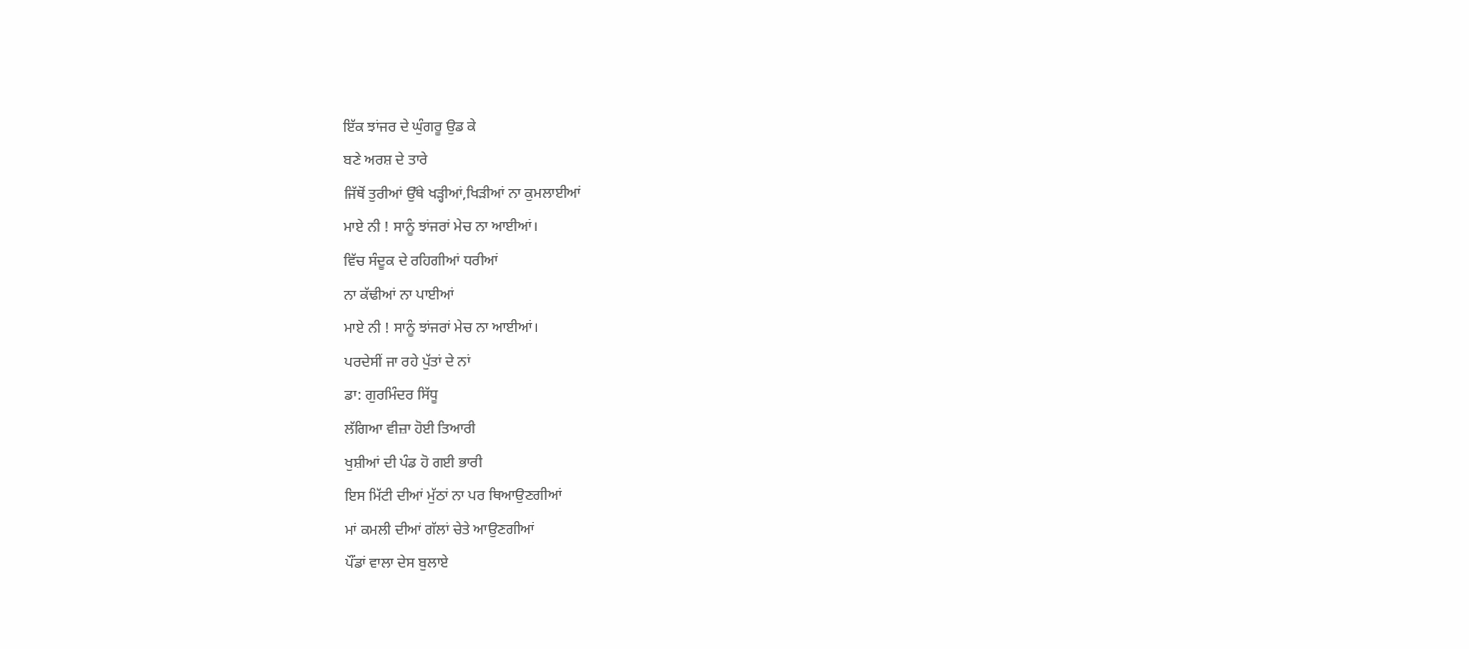ਇੱਕ ਝਾਂਜਰ ਦੇ ਘੁੰਗਰੂ ਉਡ ਕੇ
ਬਣੇ ਅਰਸ਼ ਦੇ ਤਾਰੇ
ਜਿੱਥੋਂ ਤੁਰੀਆਂ ਉੱਥੇ ਖੜ੍ਹੀਆਂ,ਖਿੜੀਆਂ ਨਾ ਕੁਮਲਾਈਆਂ
ਮਾਏ ਨੀ ! ਸਾਨੂੰ ਝਾਂਜਰਾਂ ਮੇਚ ਨਾ ਆਈਆਂ।
ਵਿੱਚ ਸੰਦੂਕ ਦੇ ਰਹਿਗੀਆਂ ਧਰੀਆਂ
ਨਾ ਕੱਢੀਆਂ ਨਾ ਪਾਈਆਂ
ਮਾਏ ਨੀ ! ਸਾਨੂੰ ਝਾਂਜਰਾਂ ਮੇਚ ਨਾ ਆਈਆਂ।
ਪਰਦੇਸੀਂ ਜਾ ਰਹੇ ਪੁੱਤਾਂ ਦੇ ਨਾਂ
ਡਾ: ਗੁਰਮਿੰਦਰ ਸਿੱਧੂ
ਲੱਗਿਆ ਵੀਜ਼ਾ ਹੋਈ ਤਿਆਰੀ
ਖੁਸ਼ੀਆਂ ਦੀ ਪੰਡ ਹੋ ਗਈ ਭਾਰੀ
ਇਸ ਮਿੱਟੀ ਦੀਆਂ ਮੁੱਠਾਂ ਨਾ ਪਰ ਥਿਆਉਣਗੀਆਂ
ਮਾਂ ਕਮਲੀ ਦੀਆਂ ਗੱਲਾਂ ਚੇਤੇ ਆਉਣਗੀਆਂ
ਪੌਂਡਾਂ ਵਾਲਾ ਦੇਸ ਬੁਲਾਏ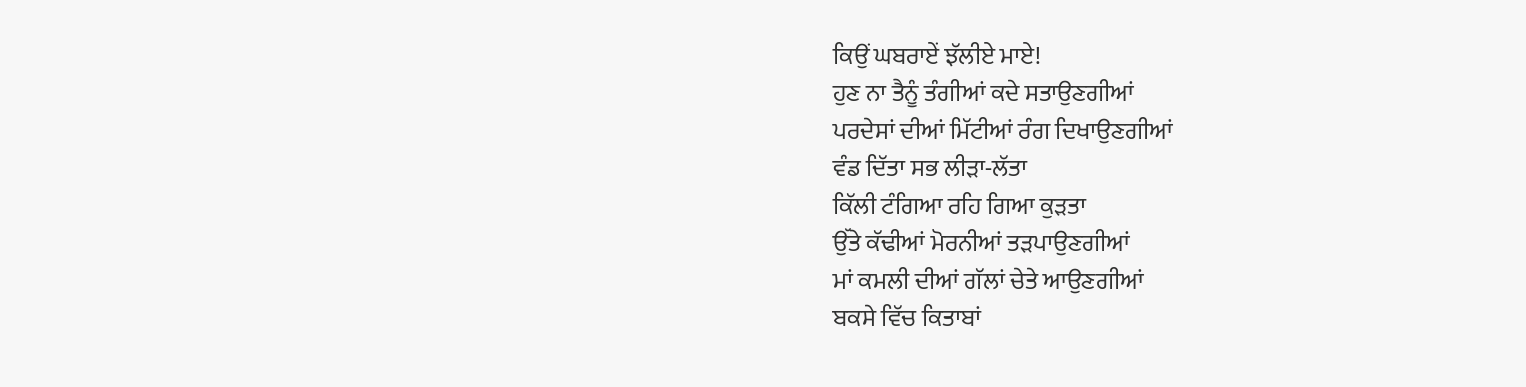ਕਿਉਂ ਘਬਰਾਏਂ ਝੱਲੀਏ ਮਾਏ!
ਹੁਣ ਨਾ ਤੈਨੂੰ ਤੰਗੀਆਂ ਕਦੇ ਸਤਾਉਣਗੀਆਂ
ਪਰਦੇਸਾਂ ਦੀਆਂ ਮਿੱਟੀਆਂ ਰੰਗ ਦਿਖਾਉਣਗੀਆਂ
ਵੰਡ ਦਿੱਤਾ ਸਭ ਲੀੜਾ-ਲੱਤਾ
ਕਿੱਲੀ ਟੰਗਿਆ ਰਹਿ ਗਿਆ ਕੁੜਤਾ
ਉੱਤੇ ਕੱਢੀਆਂ ਮੋਰਨੀਆਂ ਤੜਪਾਉਣਗੀਆਂ
ਮਾਂ ਕਮਲੀ ਦੀਆਂ ਗੱਲਾਂ ਚੇਤੇ ਆਉਣਗੀਆਂ
ਬਕਸੇ ਵਿੱਚ ਕਿਤਾਬਾਂ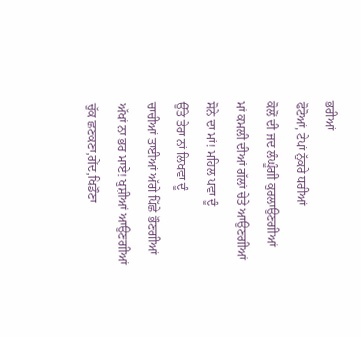ਭਰੀਆਂ
ਫੋਟੋਆਂ, ਟੇਪਾਂ ਨੁੱਕਰੇ ਧਰੀਆਂ
ਕੋਲੋਂ ਦੀ ਜਦ ਲੰਘੂੰਗੀ ਕੁਰਲਾਉਣਗੀਆਂ
ਮਾਂ ਕਮਲੀ ਦੀਆਂ ਗੱਲਾਂ ਚੇਤੇ ਆਉਣਗੀਆਂ
ਸੋਨੇ ਦਾ ਮਾਂ! ਮਹਿਲ ਪਵਾ ਦੂੰ
ਉੱਤੇ ਤੇਰਾ ਨਾਂ ਲਿਖਵਾ ਦੂੰ
ਚਾਚੀਆਂ ਤਾਈਆਂ ਅੱਗੇ ਪਿੱਛੇ ਭੌਣਗੀਆਂ
ਅੱਖਾਂ ਨਾ ਭਰ ਮਾਏ! ਖੁਸ਼ੀਆਂ ਆਉਣਗੀਆਂ
ਚੁੱਕ ਛਣਕਣਾ,ਗੇਂਦ,ਖਿਡੌਣਾ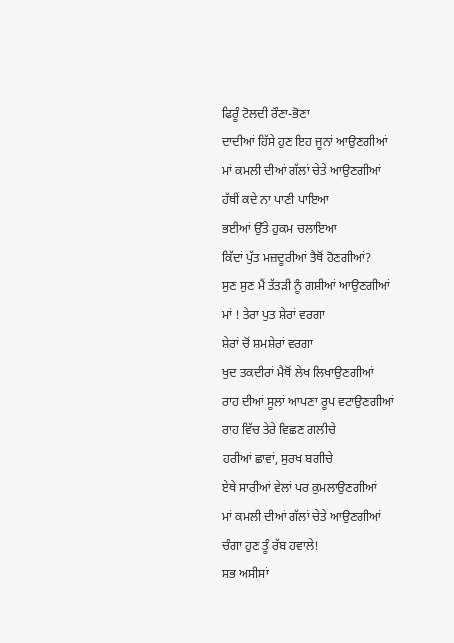ਫਿਰੂੰ ਟੋਲਦੀ ਰੌਣਾ-ਭੋਣਾ
ਦਾਦੀਆਂ ਹਿੱਸੇ ਹੁਣ ਇਹ ਜੂਨਾਂ ਆਉਣਗੀਆਂ
ਮਾਂ ਕਮਲੀ ਦੀਆਂ ਗੱਲਾਂ ਚੇਤੇ ਆਉਣਗੀਆਂ
ਹੱਥੀਂ ਕਦੇ ਨਾ ਪਾਣੀ ਪਾਇਆ
ਭਈਆਂ ਉੱਤੇ ਹੁਕਮ ਚਲਾਇਆ
ਕਿੱਦਾਂ ਪੁੱਤ ਮਜ਼ਦੂਰੀਆਂ ਤੈਥੋਂ ਹੋਣਗੀਆਂ?
ਸੁਣ ਸੁਣ ਮੈਂ ਤੱਤੜੀ ਨੂੰ ਗਸ਼ੀਆਂ ਆਉਣਗੀਆਂ
ਮਾਂ ! ਤੇਰਾ ਪੁਤ ਸ਼ੇਰਾਂ ਵਰਗਾ
ਸ਼ੇਰਾਂ ਚੋਂ ਸ਼ਮਸ਼ੇਰਾਂ ਵਰਗਾ
ਖੁਦ ਤਕਦੀਰਾਂ ਮੈਥੋਂ ਲੇਖ ਲਿਖਾਉਣਗੀਆਂ
ਰਾਹ ਦੀਆਂ ਸੂਲਾਂ ਆਪਣਾ ਰੂਪ ਵਟਾਉਣਗੀਆਂ
ਰਾਹ ਵਿੱਚ ਤੇਰੇ ਵਿਛਣ ਗਲੀਚੇ
ਹਰੀਆਂ ਛਾਵਾਂ, ਸੁਰਖ ਬਗੀਚੇ
ਏਥੇ ਸਾਰੀਆਂ ਵੇਲਾਂ ਪਰ ਕੁਮਲਾਉਣਗੀਆਂ
ਮਾਂ ਕਮਲੀ ਦੀਆਂ ਗੱਲਾਂ ਚੇਤੇ ਆਉਣਗੀਆਂ
ਚੰਗਾ ਹੁਣ ਤੂੰ ਰੱਬ ਹਵਾਲੇ!
ਸਭ ਅਸੀਸਾਂ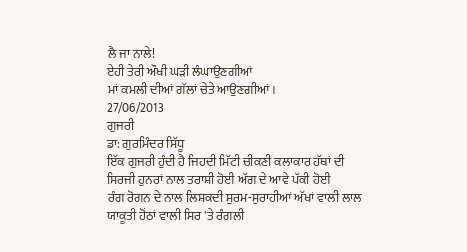ਲੈ ਜਾ ਨਾਲੇ!
ਏਹੀ ਤੇਰੀ ਔਖੀ ਘੜੀ ਲੰਘਾਉਣਗੀਆਂ
ਮਾਂ ਕਮਲੀ ਦੀਆਂ ਗੱਲਾਂ ਚੇਤੇ ਆਉਣਗੀਆਂ।
27/06/2013
ਗੁਜਰੀ
ਡਾ: ਗੁਰਮਿੰਦਰ ਸਿੱਧੂ
ਇੱਕ ਗੁਜਰੀ ਹੁੰਦੀ ਹੈ ਜਿਹਦੀ ਮਿੱਟੀ ਚੀਕਣੀ ਕਲਾਕਾਰ ਹੱਥਾਂ ਦੀ
ਸਿਰਜੀ ਹੁਨਰਾਂ ਨਾਲ ਤਰਾਸ਼ੀ ਹੋਈ ਅੱਗ ਦੇ ਆਵੇ ਪੱਕੀ ਹੋਈ
ਰੰਗ ਰੋਗਨ ਦੇ ਨਾਲ ਲਿਸ਼ਕਦੀ ਸੁਰਮ-ਸੁਰਾਹੀਆਂ ਅੱਖਾਂ ਵਾਲੀ ਲਾਲ
ਯਾਕੂਤੀ ਹੋਂਠਾਂ ਵਾਲੀ ਸਿਰ 'ਤੇ ਰੰਗਲੀ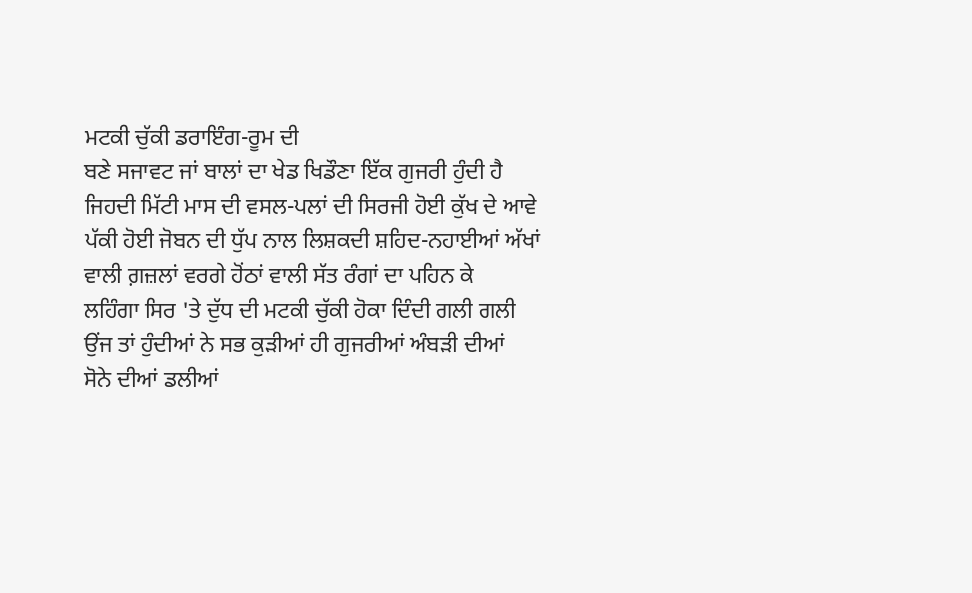ਮਟਕੀ ਚੁੱਕੀ ਡਰਾਇੰਗ-ਰੂਮ ਦੀ
ਬਣੇ ਸਜਾਵਟ ਜਾਂ ਬਾਲਾਂ ਦਾ ਖੇਡ ਖਿਡੌਣਾ ਇੱਕ ਗੁਜਰੀ ਹੁੰਦੀ ਹੈ
ਜਿਹਦੀ ਮਿੱਟੀ ਮਾਸ ਦੀ ਵਸਲ-ਪਲਾਂ ਦੀ ਸਿਰਜੀ ਹੋਈ ਕੁੱਖ ਦੇ ਆਵੇ
ਪੱਕੀ ਹੋਈ ਜੋਬਨ ਦੀ ਧੁੱਪ ਨਾਲ ਲਿਸ਼ਕਦੀ ਸ਼ਹਿਦ-ਨਹਾਈਆਂ ਅੱਖਾਂ
ਵਾਲੀ ਗ਼ਜ਼ਲਾਂ ਵਰਗੇ ਹੋਂਠਾਂ ਵਾਲੀ ਸੱਤ ਰੰਗਾਂ ਦਾ ਪਹਿਨ ਕੇ
ਲਹਿੰਗਾ ਸਿਰ 'ਤੇ ਦੁੱਧ ਦੀ ਮਟਕੀ ਚੁੱਕੀ ਹੋਕਾ ਦਿੰਦੀ ਗਲੀ ਗਲੀ
ਉਂਜ ਤਾਂ ਹੁੰਦੀਆਂ ਨੇ ਸਭ ਕੁੜੀਆਂ ਹੀ ਗੁਜਰੀਆਂ ਅੰਬੜੀ ਦੀਆਂ
ਸੋਨੇ ਦੀਆਂ ਡਲੀਆਂ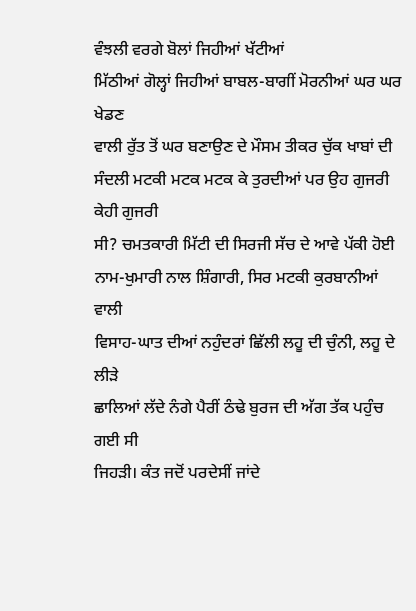ਵੰਝਲੀ ਵਰਗੇ ਬੋਲਾਂ ਜਿਹੀਆਂ ਖੱਟੀਆਂ
ਮਿੱਠੀਆਂ ਗੋਲ੍ਹਾਂ ਜਿਹੀਆਂ ਬਾਬਲ-ਬਾਗੀਂ ਮੋਰਨੀਆਂ ਘਰ ਘਰ ਖੇਡਣ
ਵਾਲੀ ਰੁੱਤ ਤੋਂ ਘਰ ਬਣਾਉਣ ਦੇ ਮੌਸਮ ਤੀਕਰ ਚੁੱਕ ਖਾਬਾਂ ਦੀ
ਸੰਦਲੀ ਮਟਕੀ ਮਟਕ ਮਟਕ ਕੇ ਤੁਰਦੀਆਂ ਪਰ ਉਹ ਗੁਜਰੀ ਕੇਹੀ ਗੁਜਰੀ
ਸੀ? ਚਮਤਕਾਰੀ ਮਿੱਟੀ ਦੀ ਸਿਰਜੀ ਸੱਚ ਦੇ ਆਵੇ ਪੱਕੀ ਹੋਈ
ਨਾਮ-ਖੁਮਾਰੀ ਨਾਲ ਸ਼ਿੰਗਾਰੀ, ਸਿਰ ਮਟਕੀ ਕੁਰਬਾਨੀਆਂ ਵਾਲੀ
ਵਿਸਾਹ-ਘਾਤ ਦੀਆਂ ਨਹੁੰਦਰਾਂ ਛਿੱਲੀ ਲਹੂ ਦੀ ਚੁੰਨੀ, ਲਹੂ ਦੇ ਲੀੜੇ
ਛਾਲਿਆਂ ਲੱਦੇ ਨੰਗੇ ਪੈਰੀਂ ਠੰਢੇ ਬੁਰਜ ਦੀ ਅੱਗ ਤੱਕ ਪਹੁੰਚ ਗਈ ਸੀ
ਜਿਹੜੀ। ਕੰਤ ਜਦੋਂ ਪਰਦੇਸੀਂ ਜਾਂਦੇ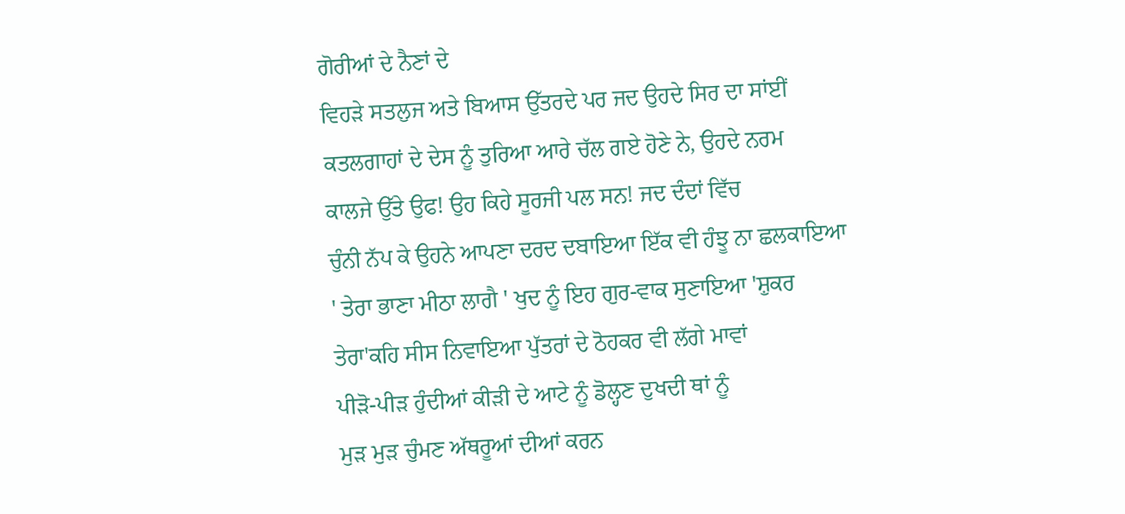ਗੋਰੀਆਂ ਦੇ ਨੈਣਾਂ ਦੇ
ਵਿਹੜੇ ਸਤਲੁਜ ਅਤੇ ਬਿਆਸ ਉੱਤਰਦੇ ਪਰ ਜਦ ਉਹਦੇ ਸਿਰ ਦਾ ਸਾਂਈਂ
ਕਤਲਗਾਹਾਂ ਦੇ ਦੇਸ ਨੂੰ ਤੁਰਿਆ ਆਰੇ ਚੱਲ ਗਏ ਹੋਣੇ ਨੇ, ਉਹਦੇ ਨਰਮ
ਕਾਲਜੇ ਉੱਤੇ ਉਫ! ਉਹ ਕਿਹੇ ਸੂਰਜੀ ਪਲ ਸਨ! ਜਦ ਦੰਦਾਂ ਵਿੱਚ
ਚੁੰਨੀ ਨੱਪ ਕੇ ਉਹਨੇ ਆਪਣਾ ਦਰਦ ਦਬਾਇਆ ਇੱਕ ਵੀ ਹੰਝੂ ਨਾ ਛਲਕਾਇਆ
' ਤੇਰਾ ਭਾਣਾ ਮੀਠਾ ਲਾਗੈ ' ਖੁਦ ਨੂੰ ਇਹ ਗੁਰ-ਵਾਕ ਸੁਣਾਇਆ 'ਸ਼ੁਕਰ
ਤੇਰਾ'ਕਹਿ ਸੀਸ ਨਿਵਾਇਆ ਪੁੱਤਰਾਂ ਦੇ ਠੋਹਕਰ ਵੀ ਲੱਗੇ ਮਾਵਾਂ
ਪੀੜੋ-ਪੀੜ ਹੁੰਦੀਆਂ ਕੀੜੀ ਦੇ ਆਟੇ ਨੂੰ ਡੋਲ੍ਹਣ ਦੁਖਦੀ ਥਾਂ ਨੂੰ
ਮੁੜ ਮੁੜ ਚੁੰਮਣ ਅੱਥਰੂਆਂ ਦੀਆਂ ਕਰਨ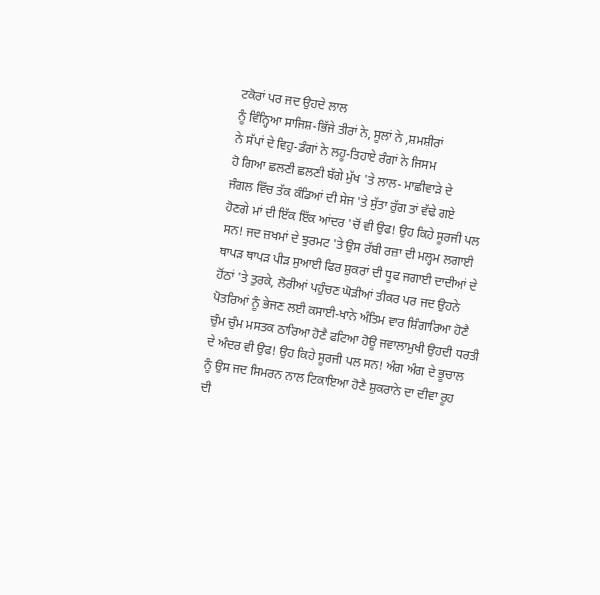ਟਕੋਰਾਂ ਪਰ ਜਦ ਉਹਦੇ ਲਾਲ
ਨੂੰ ਵਿੰਨ੍ਹਿਆ ਸਾਜਿਸ਼-ਭਿੱਜੇ ਤੀਰਾਂ ਨੇ, ਸੂਲਾਂ ਨੇ ,ਸ਼ਮਸ਼ੀਰਾਂ
ਨੇ ਸੱਪਾਂ ਦੇ ਵਿਹੁ-ਡੰਗਾਂ ਨੇ ਲਹੂ-ਤਿਹਾਏ ਰੰਗਾਂ ਨੇ ਜਿਸਮ
ਹੋ ਗਿਆ ਛਲਣੀ ਛਲਣੀ ਬੱਗੇ ਮੁੱਖ 'ਤੇ ਲਾਲ- ਮਾਛੀਵਾੜੇ ਦੇ
ਜੰਗਲ ਵਿੱਚ ਤੱਕ ਕੰਡਿਆਂ ਦੀ ਸੇਜ 'ਤੇ ਸੁੱਤਾ ਰੁੱਗ ਤਾਂ ਵੱਢੇ ਗਏ
ਹੋਣਗੇ ਮਾਂ ਦੀ ਇੱਕ ਇੱਕ ਆਂਦਰ 'ਚੋਂ ਵੀ ਉਫ! ਉਹ ਕਿਹੇ ਸੂਰਜੀ ਪਲ
ਸਨ! ਜਦ ਜ਼ਖਮਾਂ ਦੇ ਝੁਰਮਟ 'ਤੇ ਉਸ ਰੱਬੀ ਰਜ਼ਾ ਦੀ ਮਲ੍ਹਮ ਲਗਾਈ
ਥਾਪੜ ਥਾਪੜ ਪੀੜ ਸੁਆਈ ਫਿਰ ਸ਼ੁਕਰਾਂ ਦੀ ਧੂਫ ਜਗਾਈ ਦਾਦੀਆਂ ਦੇ
ਹੋਂਠਾਂ 'ਤੇ ਤੁਰਕੇ, ਲੋਰੀਆਂ ਪਹੁੰਚਣ ਘੋੜੀਆਂ ਤੀਕਰ ਪਰ ਜਦ ਉਹਨੇ
ਪੋਤਰਿਆਂ ਨੂੰ ਭੇਜਣ ਲਈ ਕਸਾਈ-ਖਾਨੇ ਅੰਤਿਮ ਵਾਰ ਸ਼ਿੰਗਾਰਿਆ ਹੋਣੈ
ਚੁੰਮ ਚੁੰਮ ਮਸਤਕ ਠਾਰਿਆ ਹੋਣੈ ਫਟਿਆ ਹੋਊ ਜਵਾਲਾਮੁਖੀ ਉਹਦੀ ਧਰਤੀ
ਦੇ ਅੰਦਰ ਵੀ ਉਫ! ਉਹ ਕਿਹੇ ਸੂਰਜੀ ਪਲ ਸਨ! ਅੰਗ ਅੰਗ ਦੇ ਭੂਚਾਲ
ਨੂੰ ਉਸ ਜਦ ਸਿਮਰਨ ਨਾਲ ਟਿਕਾਇਆ ਹੋਣੈ ਸ਼ੁਕਰਾਨੇ ਦਾ ਦੀਵਾ ਰੂਹ
ਦੀ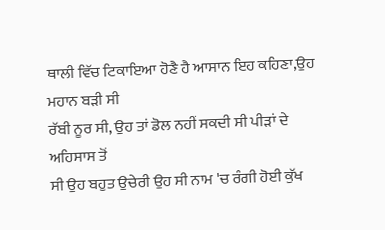ਥਾਲੀ ਵਿੱਚ ਟਿਕਾਇਆ ਹੋਣੈ ਹੈ ਆਸਾਨ ਇਹ ਕਹਿਣਾ,ਉਹ ਮਹਾਨ ਬੜੀ ਸੀ
ਰੱਬੀ ਨੂਰ ਸੀ, ਉਹ ਤਾਂ ਡੋਲ ਨਹੀਂ ਸਕਦੀ ਸੀ ਪੀੜਾਂ ਦੇ ਅਹਿਸਾਸ ਤੋਂ
ਸੀ ਉਹ ਬਹੁਤ ਉਚੇਰੀ ਉਹ ਸੀ ਨਾਮ 'ਚ ਰੰਗੀ ਹੋਈ ਕੁੱਖ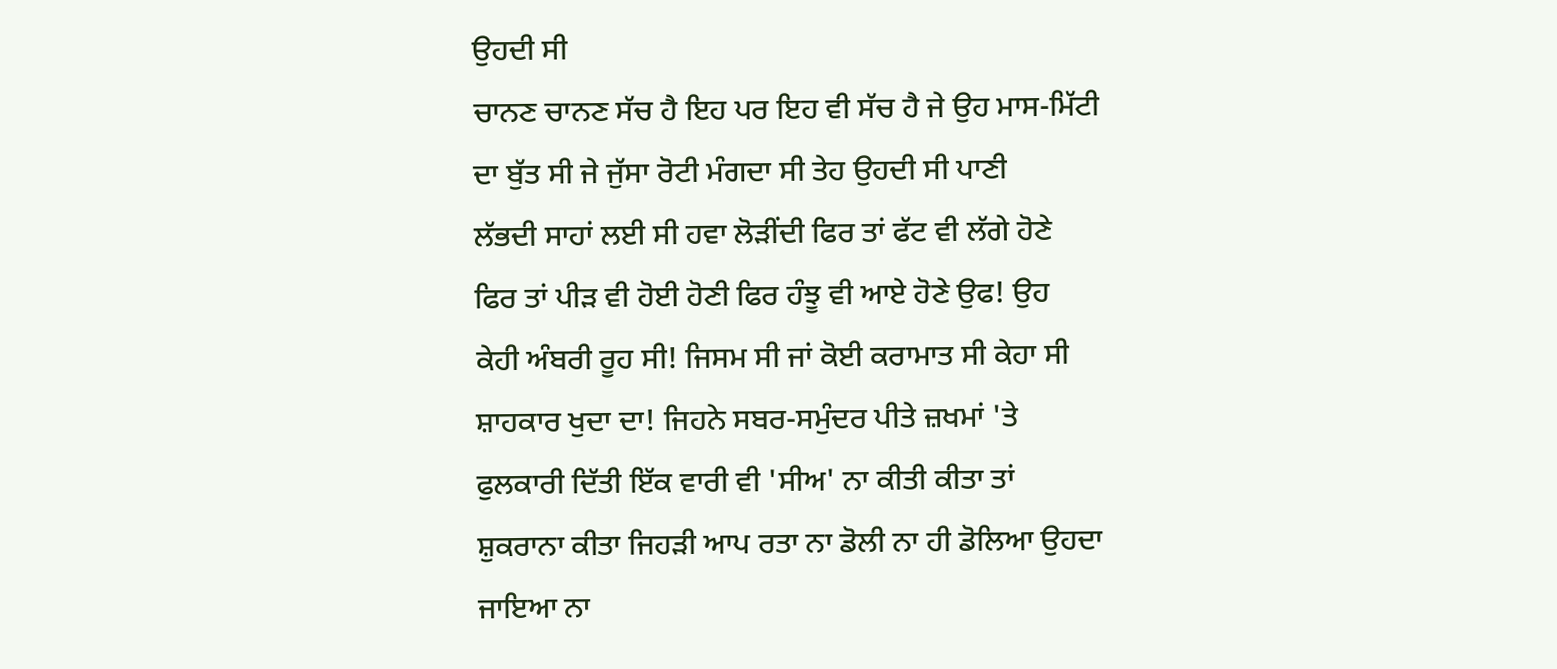ਉਹਦੀ ਸੀ
ਚਾਨਣ ਚਾਨਣ ਸੱਚ ਹੈ ਇਹ ਪਰ ਇਹ ਵੀ ਸੱਚ ਹੈ ਜੇ ਉਹ ਮਾਸ-ਮਿੱਟੀ
ਦਾ ਬੁੱਤ ਸੀ ਜੇ ਜੁੱਸਾ ਰੋਟੀ ਮੰਗਦਾ ਸੀ ਤੇਹ ਉਹਦੀ ਸੀ ਪਾਣੀ
ਲੱਭਦੀ ਸਾਹਾਂ ਲਈ ਸੀ ਹਵਾ ਲੋੜੀਂਦੀ ਫਿਰ ਤਾਂ ਫੱਟ ਵੀ ਲੱਗੇ ਹੋਣੇ
ਫਿਰ ਤਾਂ ਪੀੜ ਵੀ ਹੋਈ ਹੋਣੀ ਫਿਰ ਹੰਝੂ ਵੀ ਆਏ ਹੋਣੇ ਉਫ! ਉਹ
ਕੇਹੀ ਅੰਬਰੀ ਰੂਹ ਸੀ! ਜਿਸਮ ਸੀ ਜਾਂ ਕੋਈ ਕਰਾਮਾਤ ਸੀ ਕੇਹਾ ਸੀ
ਸ਼ਾਹਕਾਰ ਖੁਦਾ ਦਾ! ਜਿਹਨੇ ਸਬਰ-ਸਮੁੰਦਰ ਪੀਤੇ ਜ਼ਖਮਾਂ 'ਤੇ
ਫੁਲਕਾਰੀ ਦਿੱਤੀ ਇੱਕ ਵਾਰੀ ਵੀ 'ਸੀਅ' ਨਾ ਕੀਤੀ ਕੀਤਾ ਤਾਂ
ਸ਼ੁਕਰਾਨਾ ਕੀਤਾ ਜਿਹੜੀ ਆਪ ਰਤਾ ਨਾ ਡੋਲੀ ਨਾ ਹੀ ਡੋਲਿਆ ਉਹਦਾ
ਜਾਇਆ ਨਾ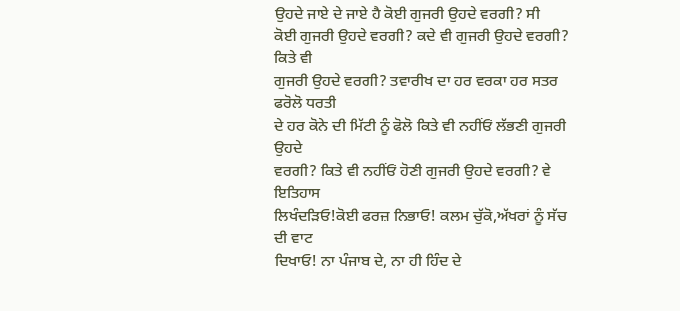ਉਹਦੇ ਜਾਏ ਦੇ ਜਾਏ ਹੈ ਕੋਈ ਗੁਜਰੀ ਉਹਦੇ ਵਰਗੀ? ਸੀ
ਕੋਈ ਗੁਜਰੀ ਉਹਦੇ ਵਰਗੀ? ਕਦੇ ਵੀ ਗੁਜਰੀ ਉਹਦੇ ਵਰਗੀ? ਕਿਤੇ ਵੀ
ਗੁਜਰੀ ਉਹਦੇ ਵਰਗੀ? ਤਵਾਰੀਖ ਦਾ ਹਰ ਵਰਕਾ ਹਰ ਸਤਰ ਫਰੋਲੋ ਧਰਤੀ
ਦੇ ਹਰ ਕੋਨੇ ਦੀ ਮਿੱਟੀ ਨੂੰ ਫੋਲੋ ਕਿਤੇ ਵੀ ਨਹੀਂਓਂ ਲੱਭਣੀ ਗੁਜਰੀ ਉਹਦੇ
ਵਰਗੀ? ਕਿਤੇ ਵੀ ਨਹੀਂਓਂ ਹੋਣੀ ਗੁਜਰੀ ਉਹਦੇ ਵਰਗੀ? ਵੇ ਇਤਿਹਾਸ
ਲਿਖੰਦੜਿਓ!ਕੋਈ ਫਰਜ਼ ਨਿਭਾਓ! ਕਲਮ ਚੁੱਕੋ,ਅੱਖਰਾਂ ਨੂੰ ਸੱਚ ਦੀ ਵਾਟ
ਦਿਖਾਓ! ਨਾ ਪੰਜਾਬ ਦੇ, ਨਾ ਹੀ ਹਿੰਦ ਦੇ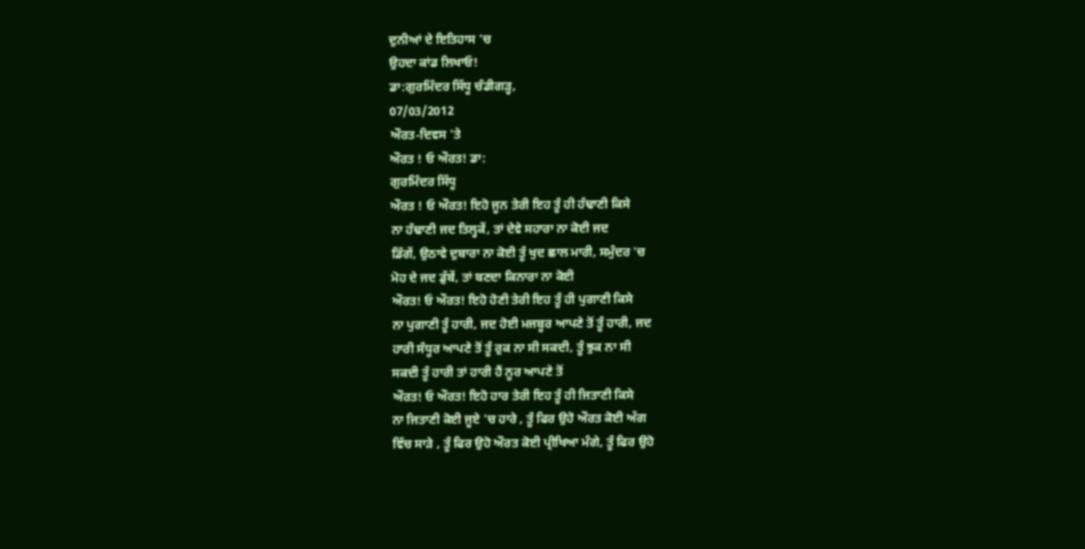ਦੁਨੀਆਂ ਦੇ ਇਤਿਹਾਸ 'ਚ
ਉਹਦਾ ਕਾਂਡ ਲਿਖਾਓ!
ਡਾ:ਗੁਰਮਿੰਦਰ ਸਿੱਧੂ ਚੰਡੀਗੜ੍ਹ,
07/03/2012
ਔਰਤ-ਦਿਵਸ 'ਤੇ
ਔਰਤ ! ਓ ਔਰਤ! ਡਾ:
ਗੁਰਮਿੰਦਰ ਸਿੱਧੂ
ਔਰਤ ! ਓ ਔਰਤ! ਇਹੋ ਜੂਨ ਤੇਰੀ ਇਹ ਤੂੰ ਹੀ ਹੰਢਾਣੀ ਕਿਸੇ
ਨਾ ਹੰਢਾਣੀ ਜਦ ਤਿਲ੍ਹਕੇਂ, ਤਾਂ ਦੇਵੇ ਸਹਾਰਾ ਨਾ ਕੋਈ ਜਦ
ਡਿੱਗੇਂ, ਉਠਾਵੇ ਦੁਬਾਰਾ ਨਾ ਕੋਈ ਤੂੰ ਖੁਦ ਛਾਲ ਮਾਰੀ, ਸਮੁੰਦਰ 'ਚ
ਮੋਹ ਦੇ ਜਦ ਡੁੱਬੇਂ, ਤਾਂ ਬਣਦਾ ਕਿਨਾਰਾ ਨਾ ਕੋਈ
ਔਰਤ! ਓ ਔਰਤ! ਇਹੋ ਹੋਣੀ ਤੇਰੀ ਇਹ ਤੂੰ ਹੀ ਪੁਗਾਣੀ ਕਿਸੇ
ਨਾ ਪੁਗਾਣੀ ਤੂੰ ਹਾਰੀ, ਜਦ ਹੋਈ ਮਜਬੂਰ ਆਪਣੇ ਤੋਂ ਤੂੰ ਹਾਰੀ, ਜਦ
ਹਾਰੀ ਸੰਧੂਰ ਆਪਣੇ ਤੋਂ ਤੂੰ ਰੁਕ ਨਾ ਸੀ ਸਕਦੀ, ਤੂੰ ਝੁਕ ਨਾ ਸੀ
ਸਕਦੀ ਤੂੰ ਹਾਰੀ ਤਾਂ ਹਾਰੀ ਹੈਂ ਨੂਰ ਆਪਣੇ ਤੋਂ
ਔਰਤ! ਓ ਔਰਤ! ਇਹੋ ਹਾਰ ਤੇਰੀ ਇਹ ਤੂੰ ਹੀ ਜਿਤਾਣੀ ਕਿਸੇ
ਨਾ ਜਿਤਾਣੀ ਕੋਈ ਜੂਏ 'ਚ ਹਾਰੇ , ਤੂੰ ਫਿਰ ਉਹੋ ਔਰਤ ਕੋਈ ਅੱਗ
ਵਿੱਚ ਸਾੜੇ , ਤੂੰ ਫਿਰ ਉਹੋ ਔਰਤ ਕੋਈ ਪ੍ਰੀਖਿਆ ਮੰਗੇ, ਤੂੰ ਫਿਰ ਉਹੋ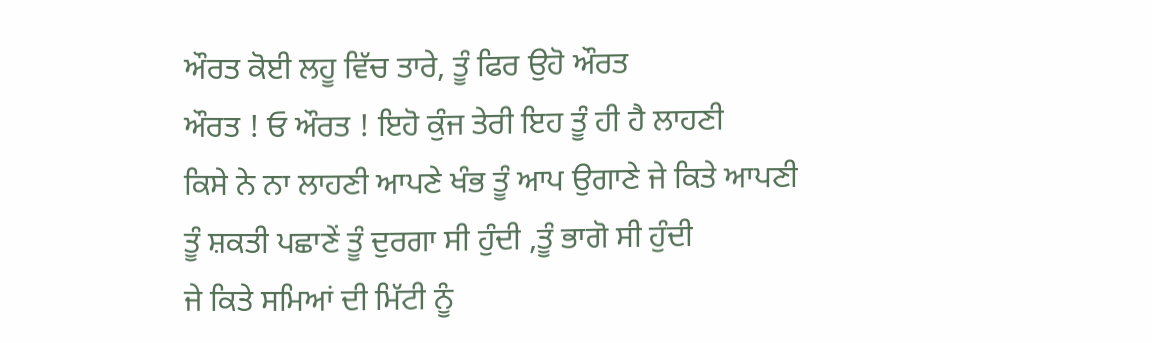ਔਰਤ ਕੋਈ ਲਹੂ ਵਿੱਚ ਤਾਰੇ, ਤੂੰ ਫਿਰ ਉਹੋ ਔਰਤ
ਔਰਤ ! ਓ ਔਰਤ ! ਇਹੋ ਕੁੰਜ ਤੇਰੀ ਇਹ ਤੂੰ ਹੀ ਹੈ ਲਾਹਣੀ
ਕਿਸੇ ਨੇ ਨਾ ਲਾਹਣੀ ਆਪਣੇ ਖੰਭ ਤੂੰ ਆਪ ਉਗਾਣੇ ਜੇ ਕਿਤੇ ਆਪਣੀ
ਤੂੰ ਸ਼ਕਤੀ ਪਛਾਣੇਂ ਤੂੰ ਦੁਰਗਾ ਸੀ ਹੁੰਦੀ ,ਤੂੰ ਭਾਗੋ ਸੀ ਹੁੰਦੀ
ਜੇ ਕਿਤੇ ਸਮਿਆਂ ਦੀ ਮਿੱਟੀ ਨੂੰ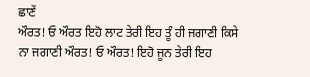ਛਾਣੇਂ
ਔਰਤ! ਓ ਔਰਤ ਇਹੋ ਲਾਟ ਤੇਰੀ ਇਹ ਤੂੰ ਹੀ ਜਗਾਣੀ ਕਿਸੇ
ਨਾ ਜਗਾਣੀ ਔਰਤ! ਓ ਔਰਤ! ਇਹੋ ਜੂਨ ਤੇਰੀ ਇਹ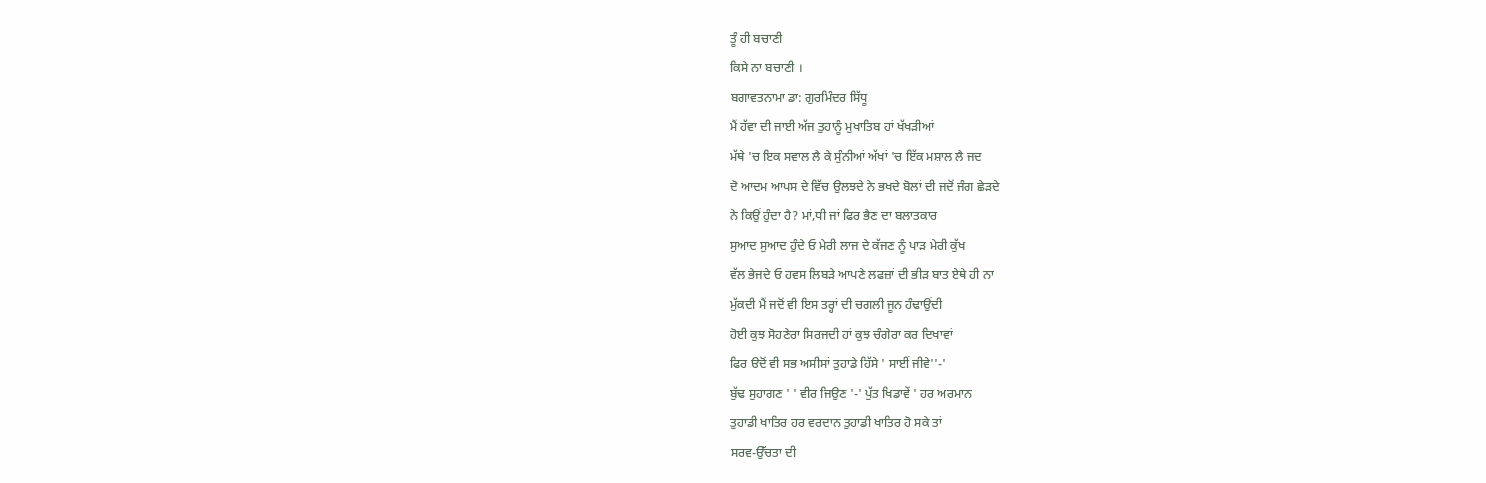ਤੂੰ ਹੀ ਬਚਾਣੀ
ਕਿਸੇ ਨਾ ਬਚਾਣੀ ।
ਬਗਾਵਤਨਾਮਾ ਡਾ: ਗੁਰਮਿੰਦਰ ਸਿੱਧੂ
ਮੈਂ ਹੱਵਾ ਦੀ ਜਾਈ ਅੱਜ ਤੁਹਾਨੂੰ ਮੁਖਾਤਿਬ ਹਾਂ ਖੱਖੜੀਆਂ
ਮੱਥੇ 'ਚ ਇਕ ਸਵਾਲ ਲੈ ਕੇ ਸੁੰਨੀਆਂ ਅੱਖਾਂ 'ਚ ਇੱਕ ਮਸ਼ਾਲ ਲੈ ਜਦ
ਦੋ ਆਦਮ ਆਪਸ ਦੇ ਵਿੱਚ ਉਲਝਦੇ ਨੇ ਭਖਦੇ ਬੋਲਾਂ ਦੀ ਜਦੋਂ ਜੰਗ ਛੇੜਦੇ
ਨੇ ਕਿਉਂ ਹੁੰਦਾ ਹੈ? ਮਾਂ,ਧੀ ਜਾਂ ਫਿਰ ਭੈਣ ਦਾ ਬਲਾਤਕਾਰ
ਸੁਆਦ ਸੁਆਦ ਹੁੰਦੇ ਓ ਮੇਰੀ ਲਾਜ ਦੇ ਕੱਜਣ ਨੂੰ ਪਾੜ ਮੇਰੀ ਕੁੱਖ
ਵੱਲ ਭੇਜਦੇ ਓ ਹਵਸ ਲਿਬੜੇ ਆਪਣੇ ਲਫਜ਼ਾਂ ਦੀ ਭੀੜ ਬਾਤ ਏਥੇ ਹੀ ਨਾ
ਮੁੱਕਦੀ ਮੈਂ ਜਦੋਂ ਵੀ ਇਸ ਤਰ੍ਹਾਂ ਦੀ ਚਗਲੀ ਜੂਨ ਹੰਢਾਉਂਦੀ
ਹੋਈ ਕੁਝ ਸੋਹਣੇਰਾ ਸਿਰਜਦੀ ਹਾਂ ਕੁਝ ਚੰਗੇਰਾ ਕਰ ਦਿਖਾਵਾਂ
ਫਿਰ ੳਦੋਂ ਵੀ ਸਭ ਅਸੀਸਾਂ ਤੁਹਾਡੇ ਹਿੱਸੇ ' ਸਾਈਂ ਜੀਵੇ''-'
ਬੁੱਢ ਸੁਹਾਗਣ ' ' ਵੀਰ ਜਿਉਣ '-' ਪੁੱਤ ਖਿਡਾਵੇਂ ' ਹਰ ਅਰਮਾਨ
ਤੁਹਾਡੀ ਖਾਤਿਰ ਹਰ ਵਰਦਾਨ ਤੁਹਾਡੀ ਖਾਤਿਰ ਹੋ ਸਕੇ ਤਾਂ
ਸਰਵ-ਉੱਚਤਾ ਦੀ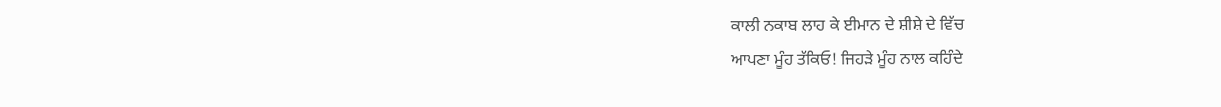ਕਾਲੀ ਨਕਾਬ ਲਾਹ ਕੇ ਈਮਾਨ ਦੇ ਸ਼ੀਸ਼ੇ ਦੇ ਵਿੱਚ
ਆਪਣਾ ਮੂੰਹ ਤੱਕਿਓ! ਜਿਹੜੇ ਮੂੰਹ ਨਾਲ ਕਹਿੰਦੇ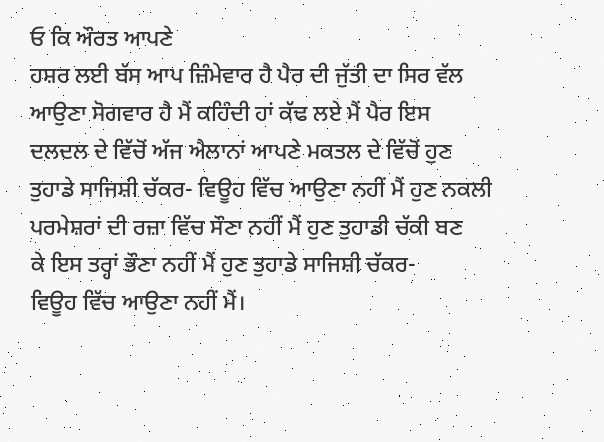ਓ ਕਿ ਔਰਤ ਆਪਣੇ
ਹਸ਼ਰ ਲਈ ਬੱਸ ਆਪ ਜ਼ਿੰਮੇਵਾਰ ਹੈ ਪੈਰ ਦੀ ਜੁੱਤੀ ਦਾ ਸਿਰ ਵੱਲ
ਆਉਣਾ ਸੋਗਵਾਰ ਹੈ ਮੈਂ ਕਹਿੰਦੀ ਹਾਂ ਕੱਢ ਲਏ ਮੈਂ ਪੈਰ ਇਸ
ਦਲਦਲ ਦੇ ਵਿੱਚੋਂ ਅੱਜ ਐਲਾਨਾਂ ਆਪਣੇ ਮਕਤਲ ਦੇ ਵਿੱਚੋਂ ਹੁਣ
ਤੁਹਾਡੇ ਸਾਜਿਸ਼ੀ ਚੱਕਰ- ਵਿਊਹ ਵਿੱਚ ਆਉਣਾ ਨਹੀਂ ਮੈਂ ਹੁਣ ਨਕਲੀ
ਪਰਮੇਸ਼ਰਾਂ ਦੀ ਰਜ਼ਾ ਵਿੱਚ ਸੌਣਾ ਨਹੀਂ ਮੈਂ ਹੁਣ ਤੁਹਾਡੀ ਚੱਕੀ ਬਣ
ਕੇ ਇਸ ਤਰ੍ਹਾਂ ਭੌਣਾ ਨਹੀਂ ਮੈਂ ਹੁਣ ਤੁਹਾਡੇ ਸਾਜਿਸ਼ੀ ਚੱਕਰ-
ਵਿਊਹ ਵਿੱਚ ਆਉਣਾ ਨਹੀਂ ਮੈਂ।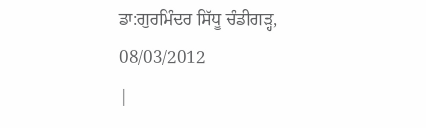ਡਾ:ਗੁਰਮਿੰਦਰ ਸਿੱਧੂ ਚੰਡੀਗੜ੍ਹ,
08/03/2012
|